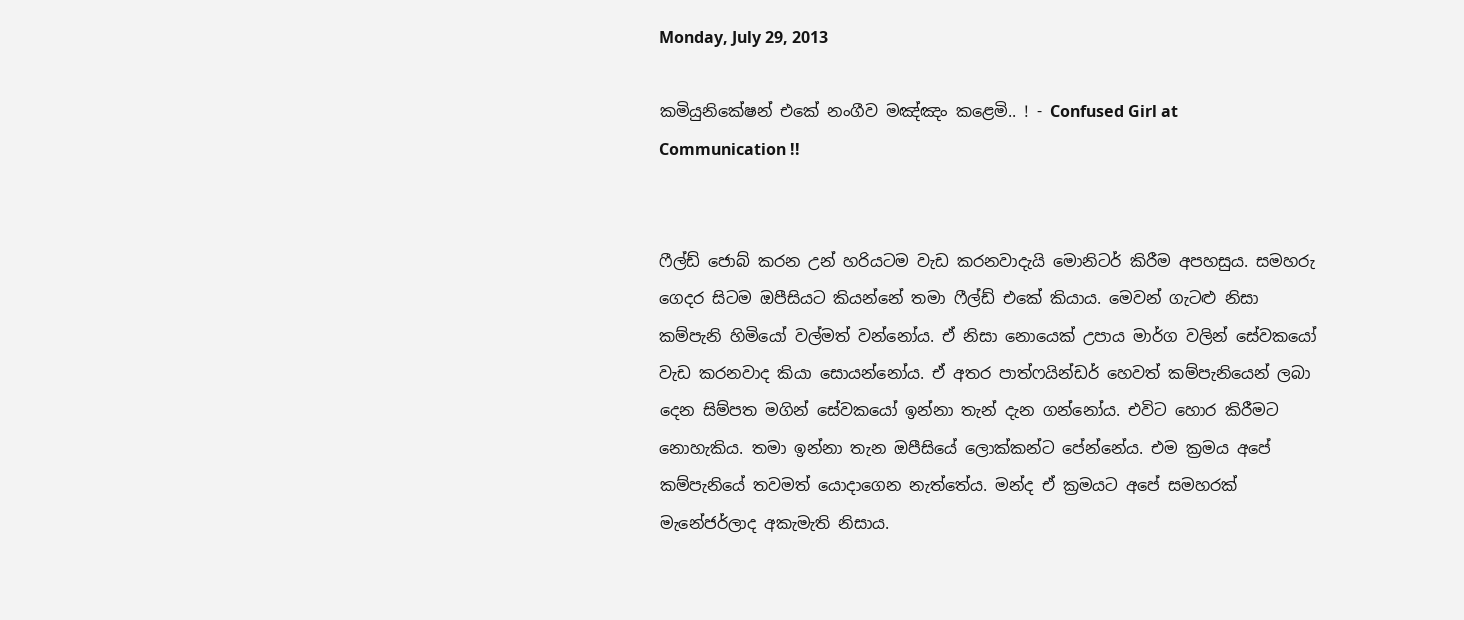Monday, July 29, 2013

කමියුනිකේෂන් එකේ නංගීව මඤ්ඤං කළෙමි.. ! - Confused Girl at Communication !!


ෆීල්ඩ් ජොබ් කරන උන් හරියටම වැඩ කරනවාදැයි මොනිටර් කිරීම අපහසුය. සමහරු ගෙදර සිටම ඔපීසියට කියන්නේ තමා ෆීල්ඩ් එකේ කියාය. මෙවන් ගැටළු නිසා කම්පැනි හිමියෝ වල්මත් වන්නෝය. ඒ නිසා නොයෙක් උපාය මාර්ග වලින් සේවකයෝ වැඩ කරනවාද කියා සොයන්නෝය. ඒ අතර පාත්ෆයින්ඩර් හෙවත් කම්පැනියෙන් ලබා දෙන සිම්පත මගින් සේවකයෝ ඉන්නා තැන් දැන ගන්නෝය. එවිට හොර කිරීමට නොහැකිය. තමා ඉන්නා තැන ඔපීසියේ ලොක්කන්ට පේන්නේය. එම ක්‍රමය අපේ කම්පැනියේ තවමත් යොදාගෙන නැත්තේය. මන්ද ඒ ක්‍රමයට අපේ සමහරක් මැනේජර්ලාද අකැමැති නිසාය.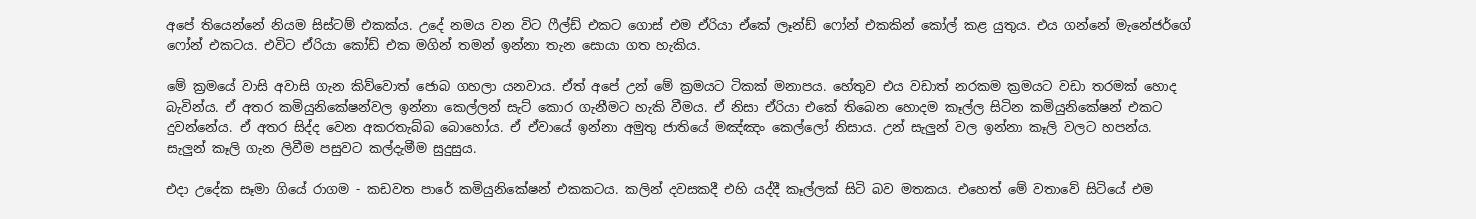අපේ තියෙන්නේ නියම සිස්ටම් එකක්ය. උදේ නමය වන විට ෆීල්ඩ් එකට ගොස් එම ඒරියා ඒකේ ලෑන්ඩ් ෆෝන් එකකින් කෝල් කළ යුතුය. එය ගන්නේ මැනේජර්ගේ ෆෝන් එකටය. එවිට ඒරියා කෝඩ් එක මගින් තමන් ඉන්නා තැන සොයා ගත හැකිය.

මේ ක්‍රමයේ වාසි අවාසි ගැන කිව්වොත් ජොබ ගහලා යනවාය. ඒත් අපේ උන් මේ ක්‍රමයට ටිකක් මනාපය. හේතුව එය වඩාත් නරකම ක්‍රමයට වඩා තරමක් හොද බැවින්ය. ඒ අතර කමියුනිකේෂන්වල ඉන්නා කෙල්ලන් සැට් කොර ගැනීමට හැකි වීමය. ඒ නිසා ඒරියා එකේ තිබෙන හොදම කෑල්ල සිටින කමියුනිකේෂන් එකට දුවන්නේය. ඒ අතර සිද්ද වෙන අකරතැබ්බ බොහෝය. ඒ ඒවායේ ඉන්නා අමුතු ජාතියේ මඤ්ඤං කෙල්ලෝ නිසාය. උන් සැලුන් වල ඉන්නා කෑලි වලට හපන්ය. සැලුන් කෑලි ගැන ලිවීම පසුවට කල්දැමීම සුදුසුය.

එදා උදේක සෑමා ගියේ රාගම - කඩවත පාරේ කමියුනිකේෂන් එකකටය. කලින් දවසකදී එහි යද්දී කෑල්ලක් සිටි බව මතකය. එහෙත් මේ වතාවේ සිටියේ එම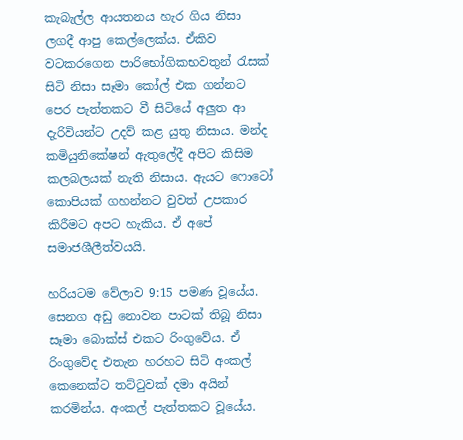කැබැල්ල ආයතනය හැර ගිය නිසා ලගදී ආපු කෙල්ලෙක්ය. ඒකිව වටකරගෙන පාරිභෝගිකභවතුන් රැසක් සිටි නිසා සෑමා කෝල් එක ගන්නට පෙර පැත්තකට වී සිටියේ අලුත ආ දැරිවියන්ට උදව් කළ යුතු නිසාය. මන්ද කමියුනිකේෂන් ඇතුලේදී අපිට කිසිම කලබලයක් නැති නිසාය. ඇයට ෆොටෝ කොපියක් ගහන්නට වුවත් උපකාර කිරීමට අපට හැකිය. ඒ අපේ සමාජශීලීත්වයයි.

හරියටම වේලාව 9:15 පමණ වූයේය. සෙනග අඩු නොවන පාටක් තිබූ නිසා සෑමා බොක්ස් එකට රිංගුවේය. ඒ රිංගුවේද එතැන හරහට සිටි අංකල් කෙනෙක්ට තට්ටුවක් දමා අයින් කරමින්ය. අංකල් පැත්තකට වූයේය.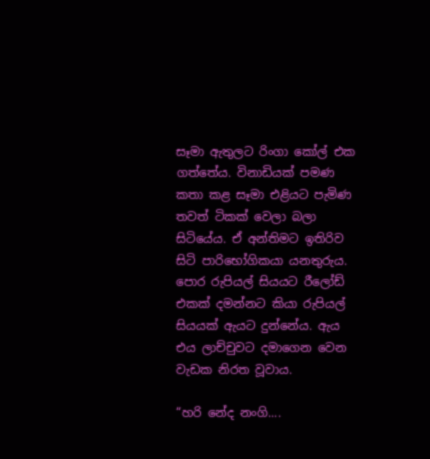සෑමා ඇතුලට රිංගා කෝල් එක ගත්තේය. විනාඩියක් පමණ කතා කළ සෑමා එළියට පැමිණ තවත් ටිකක් වෙලා බලා සිටියේය. ඒ අන්තිමට ඉතිරිව සිටි පාරිභෝගිකයා යනතුරුය. පොර රුපියල් සියයට රීලෝඩ් එකක් දමන්නට කියා රුපියල් සියයක් ඇයට දුන්නේය. ඇය එය ලාච්චුවට දමාගෙන වෙන වැඩක නිරත වූවාය.

“හරි නේද නංගි....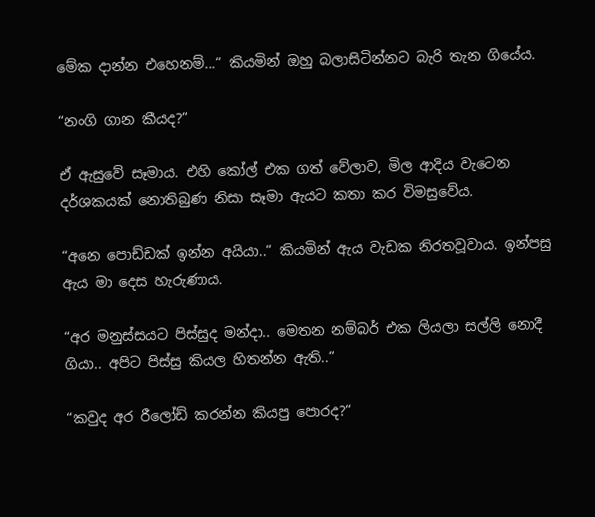මේක දාන්න එහෙනම්...“ කියමින් ඔහු බලාසිටින්නට බැරි තැන ගියේය.

“නංගි ගාන කීයද?“

ඒ ඇසුවේ සෑමාය. එහි කෝල් එක ගත් වේලාව, මිල ආදිය වැටෙන දර්ශකයක් නොතිබුණ නිසා සෑමා ඇයට කතා කර විමසුවේය.

“අනෙ පොඩ්ඩක් ඉන්න අයියා..“ කියමින් ඇය වැඩක නිරතවූවාය. ඉන්පසු ඇය මා දෙස හැරුණාය.

“අර මනුස්සයට පිස්සුද මන්දා.. මෙතන නම්බර් එක ලියලා සල්ලි නොදී ගියා.. අපිට පිස්සු කියල හිතන්න ඇති..“

“කවුද අර රීලෝඩ් කරන්න කියපු පොරද?“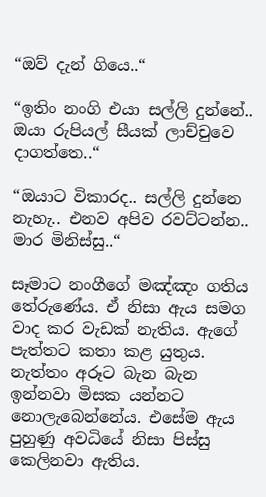“ඔව් දැන් ගියෙ..“

“ඉතිං නංගි එයා සල්ලි දුන්නේ.. ඔයා රුපියල් සීයක් ලාච්චුවෙ දාගත්තෙ..“

“ඔයාට විකාරද.. සල්ලි දුන්නෙ නැහැ.. එනව අපිව රවට්ටන්න.. මාර මිනිස්සු..“

සෑමාට නංගීගේ මඤ්ඤං ගතිය තේරුණේය. ඒ නිසා ඇය සමග වාද කර වැඩක් නැතිය. ඇගේ පැත්තට කතා කළ යුතුය. නැත්තං අරූට බැන බැන ඉන්නවා මිසක යන්නට නොලැබෙන්නේය. එසේම ඇය පුහුණු අවධියේ නිසා පිස්සු කෙලිනවා ඇතිය.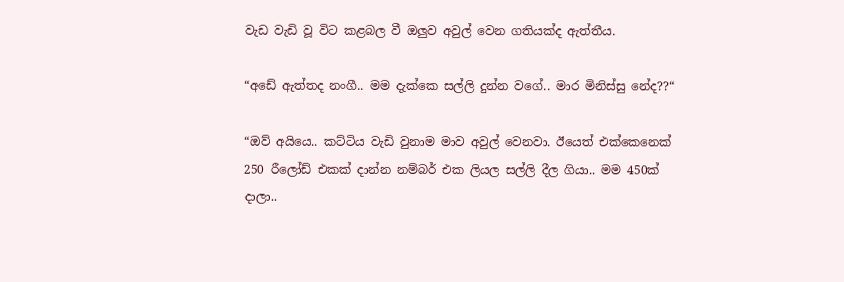වැඩ වැඩි වූ විට කළබල වී ඔලුව අවුල් වෙන ගතියක්ද ඇත්තීය.

“අඩේ ඇත්තද නංගී.. මම දැක්කෙ සල්ලි දුන්න වගේ.. මාර මිනිස්සු නේද??“

“ඔව් අයියෙ.. කට්ටිය වැඩි වුනාම මාව අවුල් වෙනවා. ඊයෙත් එක්කෙනෙක් 250 රීලෝඩ් එකක් දාන්න නම්බර් එක ලියල සල්ලි දීල ගියා.. මම 450ක් දාලා..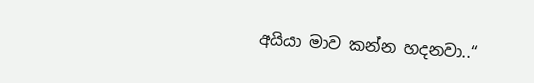අයියා මාව කන්න හදනවා..“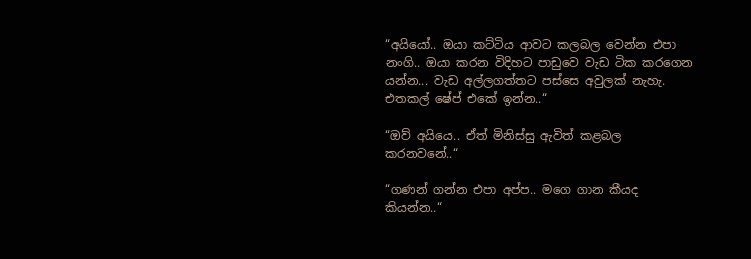“අයියෝ.. ඔයා කට්ටිය ආවට කලබල වෙන්න එපා නංගි.. ඔයා කරන විදිහට පාඩුවෙ වැඩ ටික කරගෙන යන්න... වැඩ අල්ලගත්තට පස්සෙ අවුලක් නැහැ. එතකල් ෂේප් එකේ ඉන්න..“

“ඔව් අයියෙ.. ඒත් මිනිස්සු ඇවිත් කළබල කරනවනේ..“

“ගණන් ගන්න එපා අප්ප.. මගෙ ගාන කීයද කියන්න..“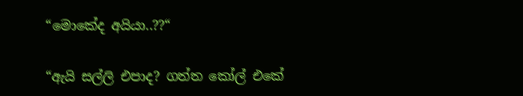“මොකේද අයියා..??“

“ඇයි සල්ලි එපාද? ගත්ත කෝල් එකේ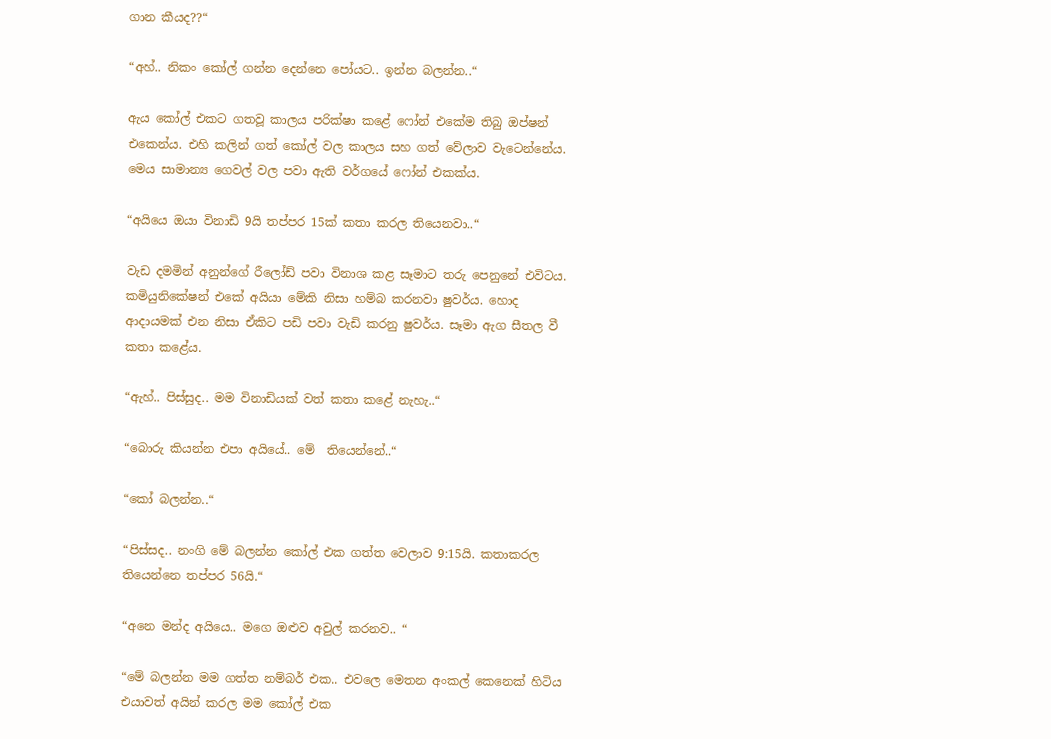ගාන කීයද??“

“අහ්.. නිකං කෝල් ගන්න දෙන්නෙ පෝයට.. ඉන්න බලන්න..“

ඇය කෝල් එකට ගතවූ කාලය පරික්ෂා කළේ ෆෝන් එකේම තිබු ඔප්ෂන් එකෙන්ය. එහි කලින් ගත් කෝල් වල කාලය සහ ගත් වේලාව වැටෙන්නේය. මෙය සාමාන්‍ය ගෙවල් වල පවා ඇති වර්ගයේ ෆෝන් එකක්ය.

“අයියෙ ඔයා විනාඩි 9යි තප්පර 15ක් කතා කරල තියෙනවා..“

වැඩ දමමින් අනුන්ගේ රීලෝඩ් පවා විනාශ කළ සෑමාට තරු පෙනුනේ එවිටය. කමියුනිකේෂන් එකේ අයියා මේකි නිසා හම්බ කරනවා ෂුවර්ය. හොද ආදායමක් එන නිසා ඒකිට පඩි පවා වැඩි කරනු ෂුවර්ය. සෑමා ඇග සීතල වී කතා කළේය.

“ඇහ්.. පිස්සුද.. මම විනාඩියක් වත් කතා කළේ නැහැ..“

“බොරු කියන්න එපා අයියේ.. මේ  තියෙන්නේ..“

“කෝ බලන්න..“

“පිස්සද.. නංගි මේ බලන්න කෝල් එක ගත්ත වෙලාව 9:15යි. කතාකරල තියෙන්නෙ තප්පර 56යි.“

“අනෙ මන්ද අයියෙ.. මගෙ ඔළුව අවුල් කරනව.. “

“මේ බලන්න මම ගත්ත නම්බර් එක.. එවලෙ මෙතන අංකල් කෙනෙක් හිටිය එයාවත් අයින් කරල මම කෝල් එක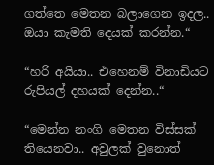ගත්තෙ මෙතන බලාගෙන ඉදල.. ඔයා කැමති දෙයක් කරන්න.“

“හරි අයියා.. එහෙනම් විනාඩියට රුපියල් දහයක් දෙන්න..“

“මෙන්න නංගි මෙතන විස්සක් තියෙනවා.. අවුලක් වුනොත්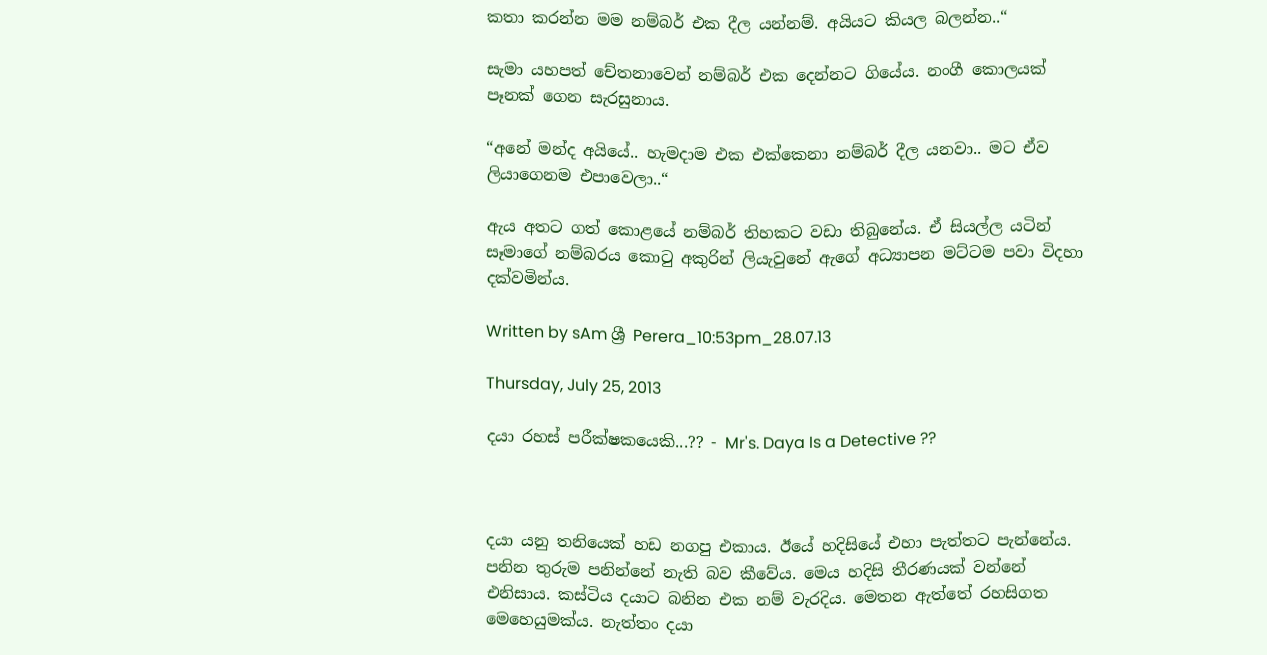කතා කරන්න මම නම්බර් එක දීල යන්නම්. අයියට කියල බලන්න..“

සැමා යහපත් චේතනාවෙන් නම්බර් එක දෙන්නට ගියේය. නංගී කොලයක් පෑනක් ගෙන සැරසුනාය.

“අනේ මන්ද අයියේ.. හැමදාම එක එක්කෙනා නම්බර් දීල යනවා.. මට ඒව ලියාගෙනම එපාවෙලා..“

ඇය අතට ගත් කොළයේ නම්බර් තිහකට වඩා තිබුනේය. ඒ සියල්ල යටින් සෑමාගේ නම්බරය කොටු අකුරින් ලියැවුනේ ඇගේ අධ්‍යාපන මට්ටම පවා විදහා දක්වමින්ය.

Written by sAm ශ්‍රී Perera_10:53pm_28.07.13

Thursday, July 25, 2013

දයා රහස් පරීක්ෂකයෙකි...?? - Mr's. Daya Is a Detective ??



දයා යනු තනියෙක් හඩ නගපු එකාය. ඊයේ හදිසියේ එහා පැත්තට පැන්නේය. පනින තුරුම පනින්නේ නැති බව කීවේය. මෙය හදිසි තීරණයක් වන්නේ එනිසාය. කස්ටිය දයාට බනින එක නම් වැරදිය. මෙතන ඇත්තේ රහසිගත මෙහෙයුමක්ය. නැත්තං දයා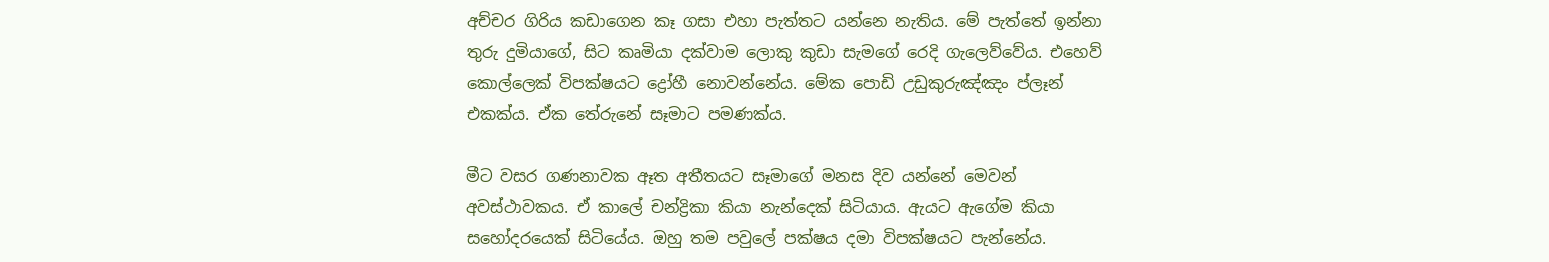අච්චර ගිරිය කඩාගෙන කෑ ගසා එහා පැත්තට යන්නෙ නැතිය. මේ පැත්තේ ඉන්නා තුරු දුමියාගේ, සිට කෘමියා දක්වාම ලොකු කුඩා සැමගේ රෙදි ගැලෙව්වේය. එහෙව් කොල්ලෙක් විපක්ෂයට ද්‍රෝහී නොවන්නේය. මේක පොඩි උඩුකුරුඤ්ඤං ප්ලෑන් එකක්ය. ඒක තේරුනේ සෑමාට පමණක්ය.

මීට වසර ගණනාවක ඈත අතීතයට සෑමාගේ මනස දිව යන්නේ මෙවන් අවස්ථාවකය. ඒ කාලේ චන්ද්‍රිකා කියා නැන්දෙක් සිටියාය. ඇයට ඇගේම කියා සහෝදරයෙක් සිටියේය. ඔහු තම පවුලේ පක්ෂය දමා විපක්ෂයට පැන්නේය.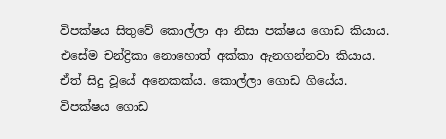විපක්ෂය සිතුවේ කොල්ලා ආ නිසා පක්ෂය ගොඩ කියාය. එසේම චන්ද්‍රිකා නොහොත් අක්කා ඇනගන්නවා කියාය. ඒත් සිදු වූයේ අනෙකක්ය. කොල්ලා ගොඩ ගියේය. විපක්ෂය ගොඩ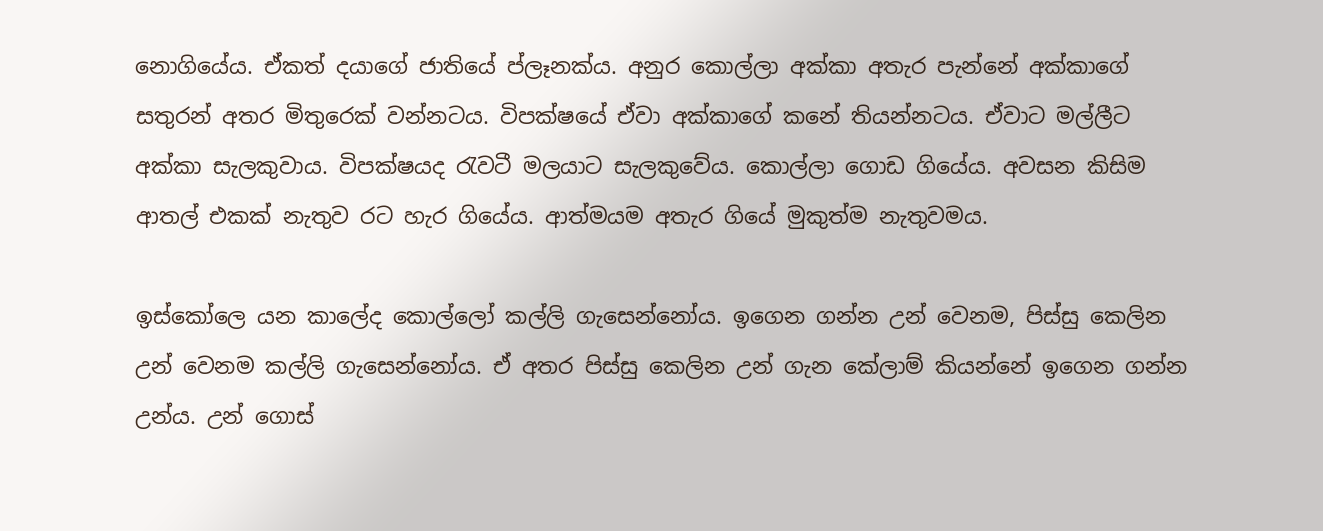නොගියේය. ඒකත් දයාගේ ජාතියේ ප්ලෑනක්ය. අනුර කොල්ලා අක්කා අතැර පැන්නේ අක්කාගේ සතුරන් අතර මිතුරෙක් වන්නටය. විපක්ෂයේ ඒවා අක්කාගේ කනේ තියන්නටය. ඒවාට මල්ලීට අක්කා සැලකුවාය. විපක්ෂයද රැවටී මලයාට සැලකුවේය. කොල්ලා ගොඩ ගියේය. අවසන කිසිම ආතල් එකක් නැතුව රට හැර ගියේය. ආත්මයම අතැර ගියේ මුකුත්ම නැතුවමය.

ඉස්කෝලෙ යන කාලේද කොල්ලෝ කල්ලි ගැසෙන්නෝය. ඉගෙන ගන්න උන් වෙනම, පිස්සු කෙලින උන් වෙනම කල්ලි ගැසෙන්නෝය. ඒ අතර පිස්සු කෙලින උන් ගැන කේලාම් කියන්නේ ඉගෙන ගන්න උන්ය. උන් ගොස්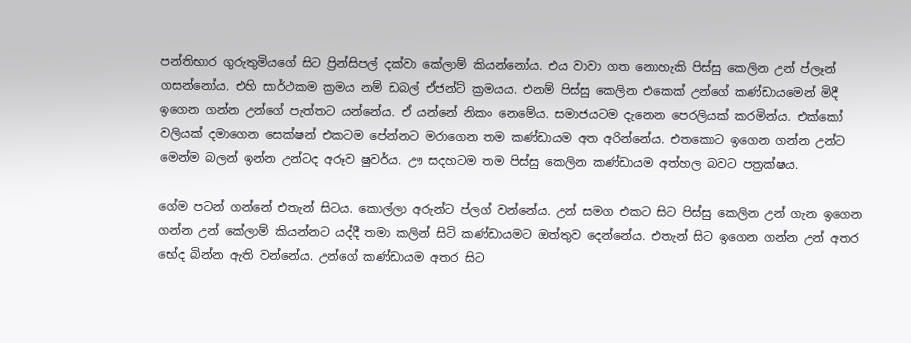පන්තිභාර ගුරුතුමියගේ සිට ප්‍රින්සිපල් දක්වා කේලාම් කියන්නෝය. එය වාවා ගත නොහැකි පිස්සු කෙලින උන් ප්ලෑන් ගසන්නෝය. එහි සාර්ථකම ක්‍රමය නම් ඩබල් ඒජන්ට් ක්‍රමයය. එනම් පිස්සු කෙලින එකෙක් උන්ගේ කණ්ඩායමෙන් මිදී ඉගෙන ගන්න උන්ගේ පැත්තට යන්නේය. ඒ යන්නේ නිකං නෙමේය. සමාජයටම දැනෙන පෙරලියක් කරමින්ය. එක්කෝ වලියක් දමාගෙන සෙක්ෂන් එකටම පේන්නට මරාගෙන තම කණ්ඩායම අත අරින්නේය. එතකොට ඉගෙන ගන්න උන්ට මෙන්ම බලන් ඉන්න උන්ටද අරූව ෂුවර්ය. ඌ සදහටම තම පිස්සු කෙලින කණ්ඩායම අත්හල බවට පත්‍රක්ෂය.

ගේම පටන් ගන්නේ එතැන් සිටය. කොල්ලා අරුන්ට ප්ලග් වන්නේය. උන් සමග එකට සිට පිස්සු කෙලින උන් ගැන ඉගෙන ගන්න උන් කේලාම් කියන්නට යද්දී තමා කලින් සිටි කණ්ඩායමට ඔත්තුව දෙන්නේය. එතැන් සිට ඉගෙන ගන්න උන් අතර භේද බින්න ඇති වන්නේය. උන්ගේ කණ්ඩායම අතර සිට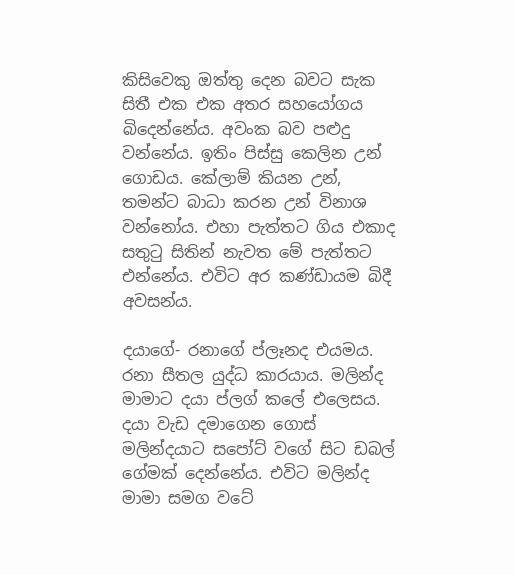කිසිවෙකු ඔත්තු දෙන බවට සැක සිතී එක එක අතර සහයෝගය බිදෙන්නේය. අවංක බව පළුදු වන්නේය. ඉතිං පිස්සු කෙලින උන් ගොඩය. කේලාම් කියන උන්, තමන්ට බාධා කරන උන් විනාශ වන්නෝය. එහා පැත්තට ගිය එකාද සතුටු සිතින් නැවත මේ පැත්තට එන්නේය. එවිට අර කණ්ඩායම බිදී අවසන්ය.

දයාගේ- රනාගේ ප්ලෑනද එයමය. රනා සීතල යුද්ධ කාරයාය. මලින්ද මාමාට දයා ප්ලග් කලේ එලෙසය. දයා වැඩ දමාගෙන ගොස් මලින්දයාට සපෝට් වගේ සිට ඩබල් ගේමක් දෙන්නේය. එවිට මලින්ද මාමා සමග වටේ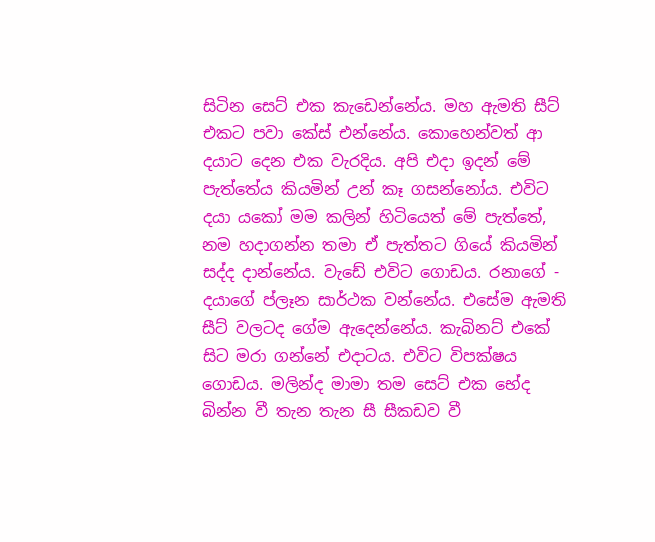සිටින සෙට් එක කැඩෙන්නේය. මහ ඇමති සීට් එකට පවා කේස් එන්නේය. කොහෙන්වත් ආ දයාට දෙන එක වැරදිය. අපි එදා ඉදන් මේ පැත්තේය කියමින් උන් කෑ ගසන්නෝය. එවිට දයා යකෝ මම කලින් හිටියෙත් මේ පැත්තේ, නම හදාගන්න තමා ඒ පැත්තට ගියේ කියමින් සද්ද දාන්නේය. වැඩේ එවිට ගොඩය. රනාගේ - දයාගේ ප්ලෑන සාර්ථක වන්නේය. එසේම ඇමති සීට් වලටද ගේම ඇදෙන්නේය. කැබිනට් එකේ සිට මරා ගන්නේ එදාටය. එවිට විපක්ෂය ගොඩය. මලින්ද මාමා තම සෙට් එක භේද බින්න වී තැන තැන සී සීකඩව වී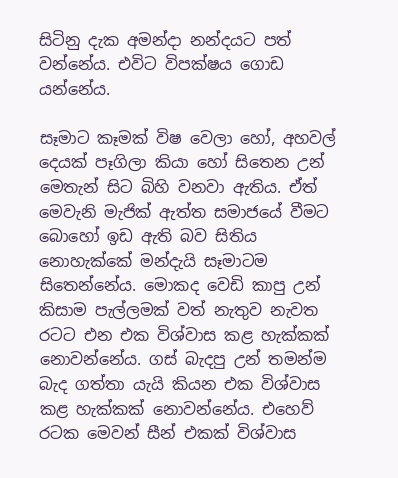සිටිනු දැක අමන්දා නන්දයට පත් වන්නේය. එවිට විපක්ෂය ගොඩ යන්නේය.

සෑමාට කෑමක් විෂ වෙලා හෝ, අහවල් දෙයක් පෑගිලා කියා හෝ සිතෙන උන් මෙතැන් සිට බිහි වනවා ඇතිය. ඒත් මෙවැනි මැජික් ඇත්ත සමාජයේ වීමට බොහෝ ඉඩ ඇති බව සිතිය නොහැක්කේ මන්දැයි සෑමාටම සිතෙන්නේය. මොකද වෙඩි කාපු උන් කිසාම පැල්ලමක් වත් නැතුව නැවත රටට එන එක විශ්වාස කළ හැක්කක් නොවන්නේය. ගස් බැදපු උන් තමන්ම බැද ගත්තා යැයි කියන එක විශ්වාස කළ හැක්කක් නොවන්නේය. එහෙව් රටක මෙවන් සීන් එකක් විශ්වාස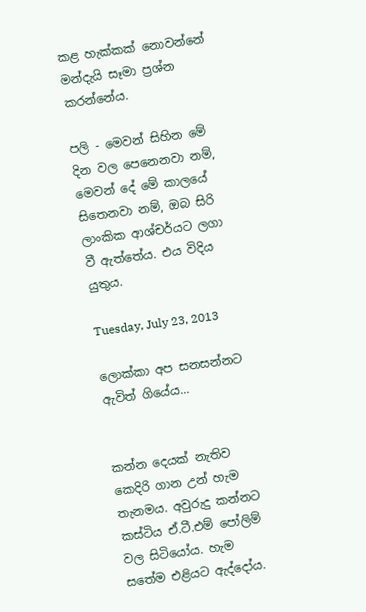කළ හැක්කක් නොවන්නේ මන්දැයි සෑමා ප්‍රශ්න කරන්නේය.

පලි - මෙවන් සිහින මේ දින වල පෙනෙනවා නම්, මෙවන් දේ මේ කාලයේ සිතෙනවා නම්, ඔබ සිරි ලාංකික ආශ්චර්යට ලගා වී ඇත්තේය. එය විදිය යුතුය.

Tuesday, July 23, 2013

ලොක්කා අප සනසන්නට ඇවිත් ගියේය...


කන්න දෙයක් නැතිව කෙදිරි ගාන උන් හැම තැනමය. අවුරුදු කන්නට කස්ටිය ඒ.ටී.එම් පෝලිම් වල සිටියෝය. හැම සතේම එළියට ඇද්දෝය.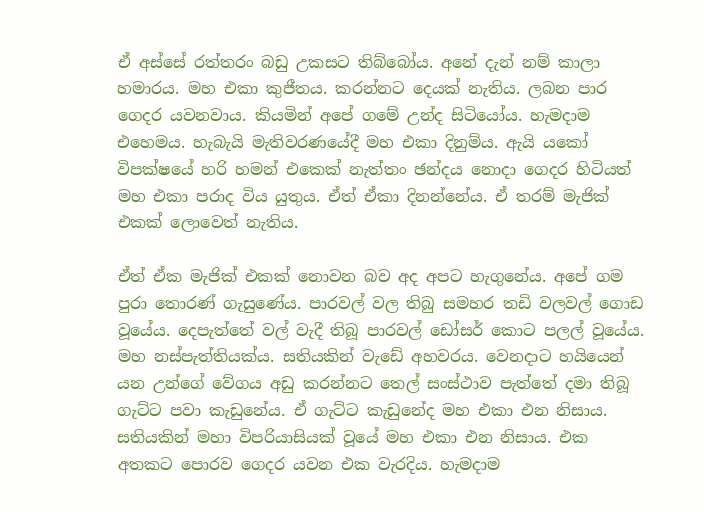ඒ අස්සේ රත්තරං බඩු උකසට තිබ්බෝය. අනේ දැන් නම් කාලා හමාරය. මහ එකා කුජීතය. කරන්නට දෙයක් නැතිය. ලබන පාර ගෙදර යවනවාය. කියමින් අපේ ගමේ උන්ද සිටියෝය. හැමදාම එහෙමය. හැබැයි මැතිවරණයේදී මහ එකා දිනුම්ය. ඇයි යකෝ විපක්ෂයේ හරි හමන් එකෙක් නැත්තං ඡන්දය නොදා ගෙදර හිටියත් මහ එකා පරාද විය යුතුය. ඒත් ඒකා දිනන්නේය. ඒ තරම් මැජික් එකක් ලොවෙත් නැතිය.

ඒත් ඒක මැජික් එකක් නොවන බව අද අපට හැගුනේය. අපේ ගම පුරා තොරණ් ගැසුණේය. පාරවල් වල තිබු සමහර තඩි වලවල් ගොඩ වූයේය. දෙපැත්තේ වල් වැදී තිබූ පාරවල් ඩෝසර් කොට පලල් වූයේය. මහ නස්පැත්තියක්ය. සතියකින් වැඩේ අහවරය. වෙනදාට හයියෙන් යන උන්ගේ වේගය අඩු කරන්නට තෙල් සංස්ථාව පැත්තේ දමා තිබූ ගැට්ට පවා කැඩුනේය. ඒ ගැට්ට කැඩුනේද මහ එකා එන නිසාය. සතියකින් මහා විපරියාසියක් වූයේ මහ එකා එන නිසාය. එක අතකට පොරව ගෙදර යවන එක වැරදිය. හැමදාම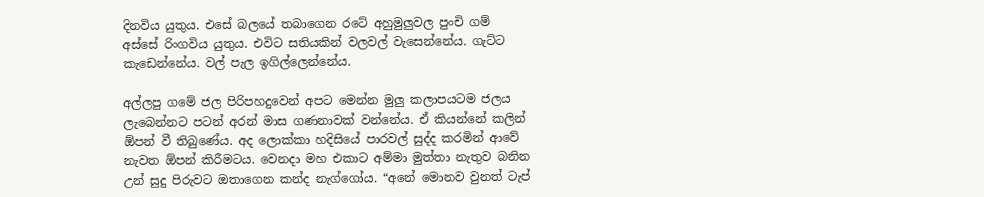දිනවිය යුතුය. එසේ බලයේ තබාගෙන රටේ අහුමුලුවල පුංචි ගම් අස්සේ රිංගවිය යුතුය. එවිට සතියකින් වලවල් වැසෙන්නේය. ගැට්ට කැඩෙන්නේය. වල් පැල ඉගිල්ලෙන්නේය.

අල්ලපු ගමේ ජල පිරිපහදුවෙන් අපට මෙන්න මුලු කලාපයටම ජලය ලැබෙන්නට පටන් අරන් මාස ගණනාවක් වන්නේය. ඒ කියන්නේ කලින් ඕපන් වී තිබුණේය. අද ලොක්කා හදිසියේ පාරවල් සුද්ද කරමින් ආවේ නැවත ඕපන් කිරීමටය. වෙනදා මහ එකාට අම්මා මුත්තා නැතුව බනින උන් සුදු පිරුවට ඔතාගෙන කන්ද නැග්ගෝය. “අනේ මොනව වුනත් ටැප්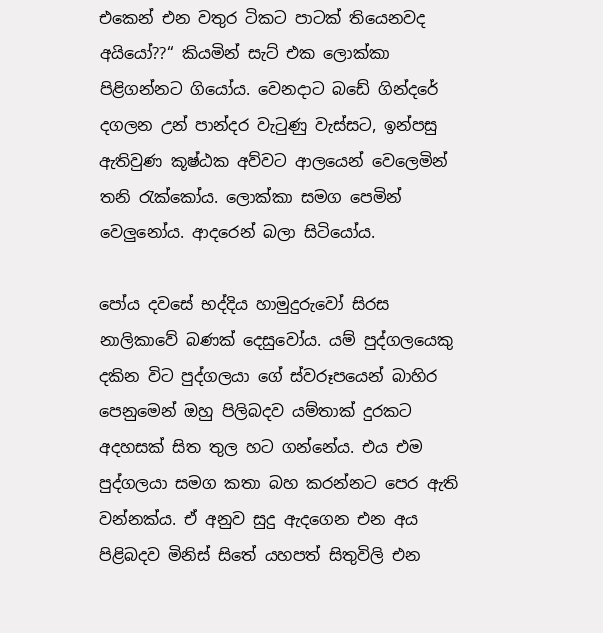එකෙන් එන වතුර ටිකට පාටක් තියෙනවද අයියෝ??“ කියමින් සැට් එක ලොක්කා පිළිගන්නට ගියෝය. වෙනදාට බඩේ ගින්දරේ දගලන උන් පාන්දර වැටුණු වැස්සට, ඉන්පසු ඇතිවුණ කූෂ්ඨක අව්වට ආලයෙන් වෙලෙමින් තනි රැක්කෝය. ලොක්කා සමග පෙමින් වෙලුනෝය. ආදරෙන් බලා සිටියෝය.

පෝය දවසේ භද්දිය හාමුදුරුවෝ සිරස නාලිකාවේ බණක් දෙසුවෝය. යම් පුද්ගලයෙකු දකින විට පුද්ගලයා ගේ ස්වරූපයෙන් බාහිර පෙනුමෙන් ඔහු පිලිබදව යම්තාක් දුරකට අදහසක් සිත තුල හට ගන්නේය. එය එම පුද්ගලයා සමග කතා බහ කරන්නට පෙර ඇති වන්නක්ය. ඒ අනුව සුදු ඇදගෙන එන අය පිළිබදව මිනිස් සිතේ යහපත් සිතුවිලි එන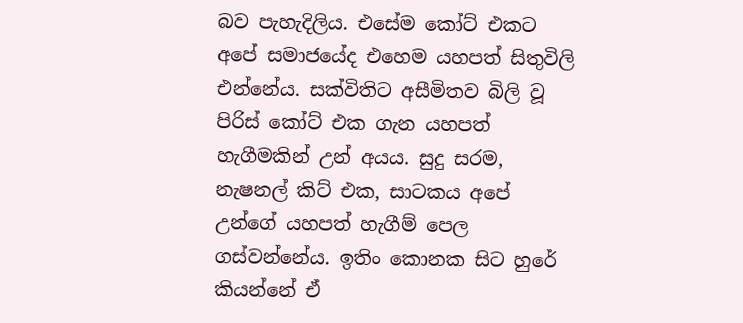බව පැහැදිලිය. එසේම කෝට් එකට අපේ සමාජයේද එහෙම යහපත් සිතුවිලි එන්නේය. සක්විතිට අසීමිතව බිලි වූ පිරිස් කෝට් එක ගැන යහපත් හැගීමකින් උන් අයය. සුදු සරම, නැෂනල් කිට් එක, සාටකය අපේ උන්ගේ යහපත් හැගීම් පෙල ගස්වන්නේය. ඉතිං කොනක සිට හුරේ කියන්නේ ඒ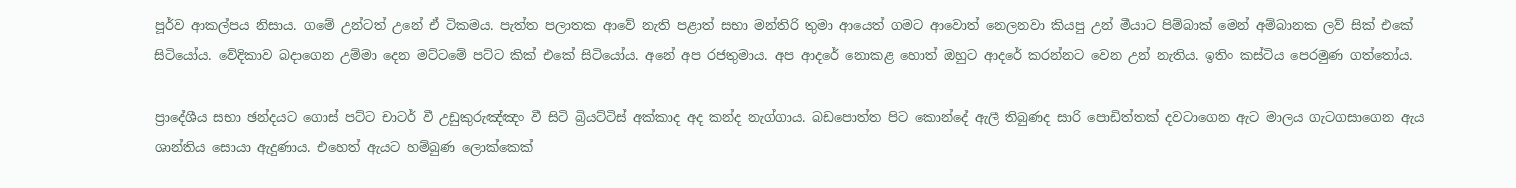පූර්ව ආකල්පය නිසාය. ගමේ උන්ටත් උනේ ඒ ටිකමය. පැත්ත පලාතක ආවේ නැති පළාත් සභා මන්තිරි තුමා ආයෙත් ගමට ආවොත් නෙලනවා කියපු උන් මීයාට පිම්බාක් මෙන් අම්බානක ලව් සික් එකේ සිටියෝය. වේදිකාව බදාගෙන උම්මා දෙන මට්ටමේ පට්ට කික් එකේ සිටියෝය. අනේ අප රජතුමාය. අප ආදරේ නොකළ හොත් ඔහුට ආදරේ කරන්නට වෙන උන් නැතිය. ඉතිං කස්ටිය පෙරමුණ ගත්තෝය.

ප්‍රාදේශීය සභා ඡන්දයට ගොස් පට්ට චාටර් වී උඩුකුරුඤ්ඤං වී සිටි බ්‍රියට්ටිස් අක්කාද අද කන්ද නැග්ගාය. බඩපොත්ත පිට කොන්දේ ඇලී තිබුණද සාරි පොඩිත්තක් දවටාගෙන ඇට මාලය ගැටගසාගෙන ඇය ශාන්තිය සොයා ඇදුණාය. එහෙත් ඇයට හම්බුණ ලොක්කෙක්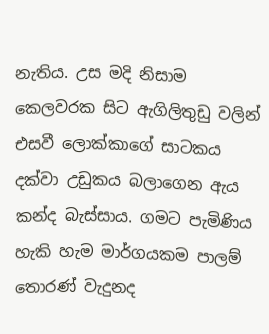නැතිය. උස මදි නිසාම කෙලවරක සිට ඇගිලිතුඩු වලින් එසවී ලොක්කාගේ සාටකය දක්වා උඩුකය බලාගෙන ඇය කන්ද බැස්සාය. ගමට පැමිණිය හැකි හැම මාර්ගයකම පාලම් තොරණ් වැදුනද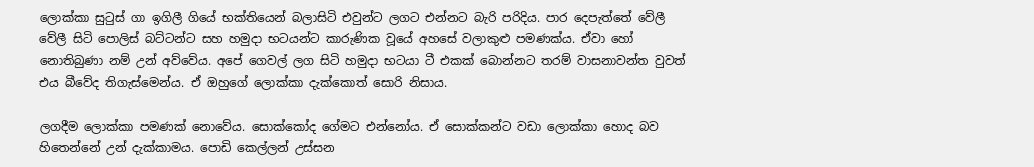ලොක්කා සුටුස් ගා ඉගිලී ගියේ භක්තියෙන් බලාසිටි එවුන්ට ලගට එන්නට බැරි පරිදිය. පාර දෙපැත්තේ වේලී වේලී සිටි පොලිස් බට්ටන්ට සහ හමුදා භටයන්ට කාරුණික වූයේ අහසේ වලාකුළු පමණක්ය. ඒවා හෝ නොතිබුණා නම් උන් අව්වේය. අපේ ගෙවල් ලග සිටි හමුදා භටයා ටී එකක් බොන්නට තරම් වාසනාවන්ත වුවත් එය බීවේද තිගැස්මෙන්ය. ඒ ඔහුගේ ලොක්කා දැක්කොත් සොරි නිසාය.

ලගදීම ලොක්කා පමණක් නොවේය. සොක්කෝද ගේමට එන්නෝය. ඒ සොක්කන්ට වඩා ලොක්කා හොද බව හිතෙන්නේ උන් දැක්කාමය. පොඩි කෙල්ලන් උස්සන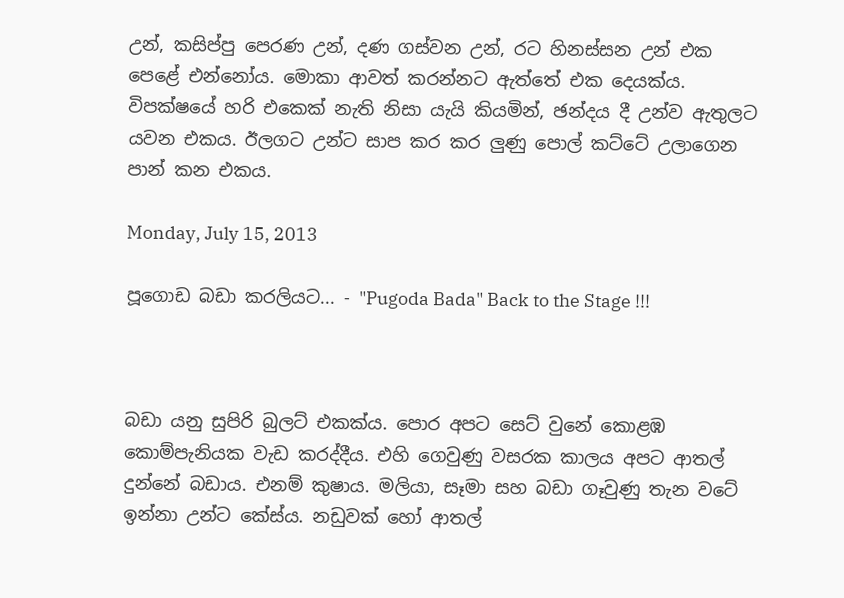උන්, කසිප්පු පෙරණ උන්, දණ ගස්වන උන්, රට හිනස්සන උන් එක පෙළේ එන්නෝය. මොකා ආවත් කරන්නට ඇත්තේ එක දෙයක්ය. විපක්ෂයේ හරි එකෙක් නැති නිසා යැයි කියමින්, ඡන්දය දී උන්ව ඇතුලට යවන එකය. ඊලගට උන්ට සාප කර කර ලුණු පොල් කට්ටේ උලාගෙන පාන් කන එකය.

Monday, July 15, 2013

පූගොඩ බඩා කරලියට... - "Pugoda Bada" Back to the Stage !!!



බඩා යනු සුපිරි බුලට් එකක්ය. පොර අපට සෙට් වුනේ කොළඹ කොම්පැනියක වැඩ කරද්දීය. එහි ගෙවුණු වසරක කාලය අපට ආතල් දුන්නේ බඩාය. එනම් කුෂාය. මලියා, සෑමා සහ බඩා ගෑවුණු තැන වටේ ඉන්නා උන්ට කේස්ය. නඩුවක් හෝ ආතල්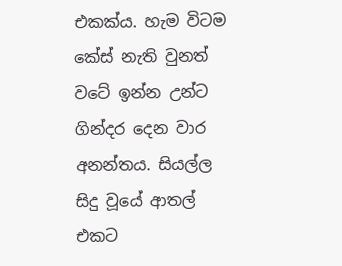එකක්ය. හැම විටම කේස් නැති වුනත් වටේ ඉන්න උන්ට ගින්දර දෙන වාර අනන්තය. සියල්ල සිදු වූයේ ආතල් එකට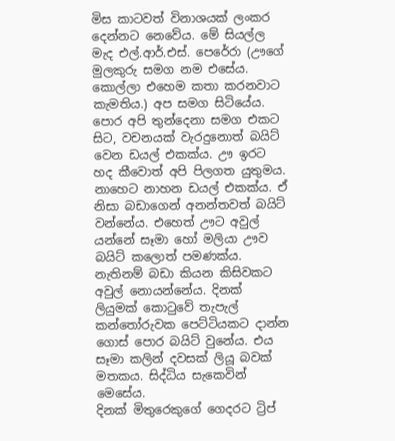මිස කාටවත් විනාශයක් ලංකර දෙන්නට නෙවේය. මේ සියල්ල මැද එල්.ආර්.එස්. පෙරේරා (ඌගේ මුලකුරු සමග නම එසේය. කොල්ලා එහෙම කතා කරනවාට කැමතිය.) අප සමග සිටියේය. පොර අපි තුන්දෙනා සමග එකට සිට, වචනයක් වැරදුනොත් බයිට් වෙන ඩයල් එකක්ය. ඌ ඉරට හද කීවොත් අපි පිලගත යුතුමය. නාහෙට නාහන ඩයල් එකක්ය. ඒ නිසා බඩාගෙන් අනන්තවත් බයිට් වන්නේය. එහෙත් ඌට අවුල් යන්නේ සෑමා හෝ මලියා ඌව බයිට් කලොත් පමණක්ය. නැතිනම් බඩා කියන කිසිවකට අවුල් නොයන්නේය. දිනක් ලියුමක් කොටුවේ තැපැල් කන්තෝරුවක පෙට්ටියකට දාන්න ගොස් පොර බයිට් වුනේය. එය සෑමා කලින් දවසක් ලියූ බවක් මතකය. සිද්ධිය සැකෙවින් මෙසේය.
දිනක් මිතුරෙකුගේ ගෙදරට ට්‍රිප්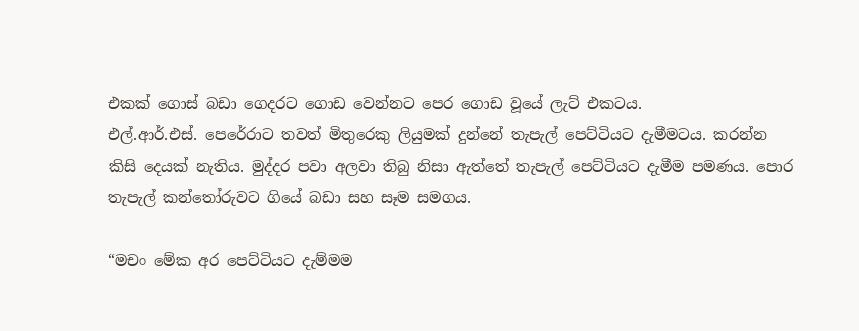එකක් ගොස් බඩා ගෙදරට ගොඩ වෙන්නට පෙර ගොඩ වූයේ ලැට් එකටය.
එල්.ආර්.එස්. පෙරේරාට තවත් මිතුරෙකු ලියුමක් දුන්නේ තැපැල් පෙට්ටියට දැමීමටය. කරන්න කිසි දෙයක් නැතිය. මුද්දර පවා අලවා තිබු නිසා ඇත්තේ තැපැල් පෙට්ටියට දැමීම පමණය. පොර තැපැල් කන්තෝරුවට ගියේ බඩා සහ සෑම සමගය.

“මචං මේක අර පෙට්ටියට දැම්මම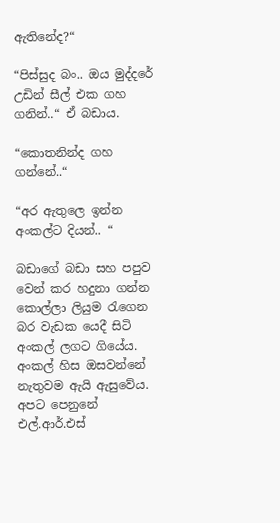ඇතිනේද?“

“පිස්සුද බං.. ඔය මුද්දරේ උඩින් සීල් එක ගහ ගනින්..“ ඒ බඩාය.

“කොතනින්ද ගහ ගන්නේ..“

“අර ඇතුලෙ ඉන්න අංකල්ට දියන්.. “

බඩාගේ බඩා සහ පපුව වෙන් කර හදුනා ගන්න
කොල්ලා ලියුම රැගෙන බර වැඩක යෙදී සිටි අංකල් ලගට ගියේය. අංකල් හිස ඔසවන්නේ නැතුවම ඇයි ඇසුවේය. අපට පෙනුනේ එල්.ආර්.එස්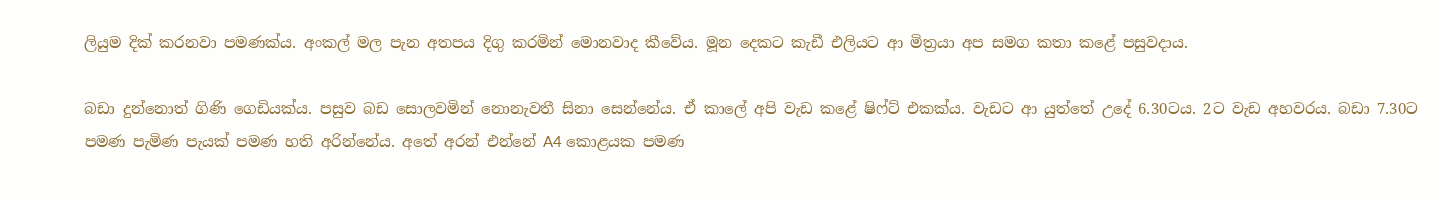ලියුම දික් කරනවා පමණක්ය. අංකල් මල පැන අතපය දිගු කරමින් මොනවාද කීවේය. මූන දෙකට කැඩී එලියට ආ මිත්‍රයා අප සමග කතා කළේ පසුවදාය.

බඩා දුන්නොත් ගිණි ගෙඩියක්ය. පසුව බඩ සොලවමින් නොනැවතී සිනා සෙන්නේය. ඒ කාලේ අපි වැඩ කළේ ෂිෆ්ට් එකක්ය. වැඩට ආ යුත්තේ උදේ 6.30ටය. 2ට වැඩ අහවරය. බඩා 7.30ට පමණ පැමිණ පැයක් පමණ හති අරින්නේය. අතේ අරන් එන්නේ A4 කොළයක පමණ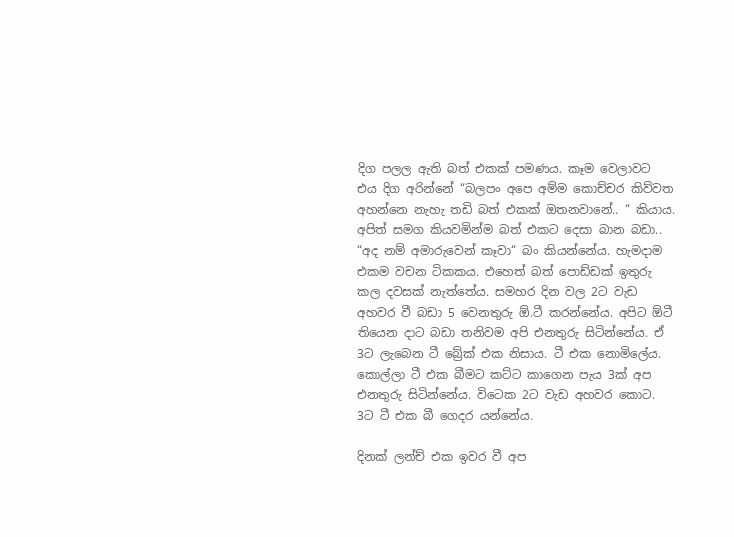දිග පලල ඇති බත් එකක් පමණය. කෑම වෙලාවට එය දිග අරින්නේ “බලපං අපෙ අම්ම කොච්චර කිව්වත අහන්නෙ නැහැ තඩි බත් එකක් ඔතනවානේ.. “ කියාය. අපිත් සමග කියවමින්ම බත් එකට දෙසා බාන බඩා.. “අද නම් අමාරුවෙන් කෑවා“ බං කියන්නේය. හැමදාම එකම වචන ටිකකය. එහෙත් බත් පොඩ්ඩක් ඉතුරු කල දවසක් නැත්තේය. සමහර දින වල 2ට වැඩ අහවර වී බඩා 5 වෙනතුරු ඕ.ටී කරන්නේය. අපිට ඕටී තියෙන දාට බඩා තනිවම අපි එනතුරු සිටින්නේය. ඒ 3ට ලැබෙන ටී බ්‍රේක් එක නිසාය. ටී එක නොමිලේය. කොල්ලා ටී එක බීමට කට්ට කාගෙන පැය 3ක් අප එනතුරු සිටින්නේය. විටෙක 2ට වැඩ අහවර කොට. 3ට ටී එක බී ගෙදර යන්නේය.

දිනක් ලන්ච් එක ඉවර වී අප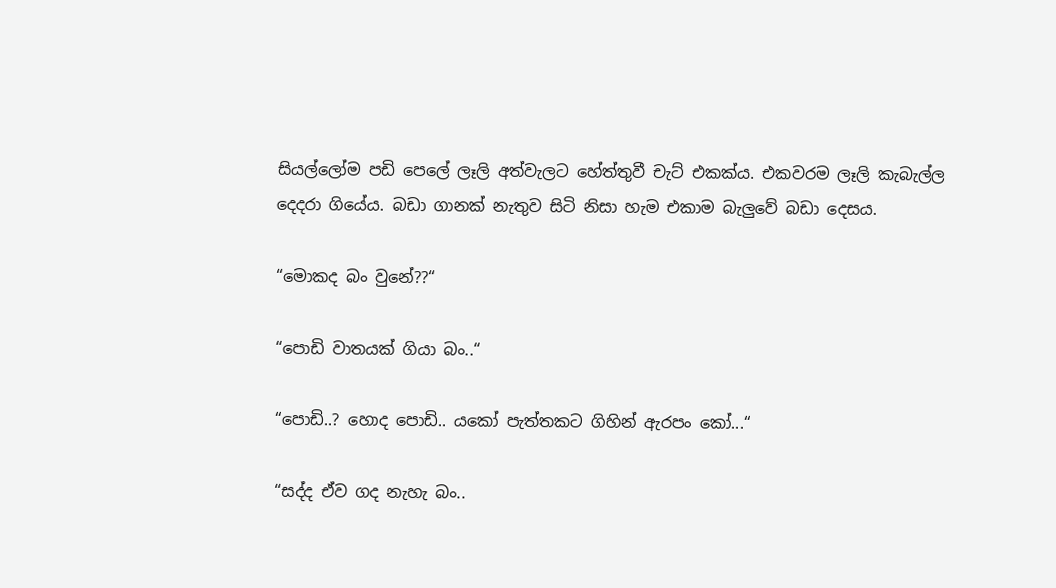සියල්ලෝම පඩි පෙලේ ලෑලි අත්වැලට හේත්තුවී චැට් එකක්ය. එකවරම ලෑලි කැබැල්ල දෙදරා ගියේය. බඩා ගානක් නැතුව සිටි නිසා හැම එකාම බැලුවේ බඩා දෙසය.

“මොකද බං වුනේ??“

“පොඩි වාතයක් ගියා බං..“

“පොඩි..? හොද පොඩි.. යකෝ පැත්තකට ගිහින් ඇරපං කෝ...“

“සද්ද ඒව ගද නැහැ බං..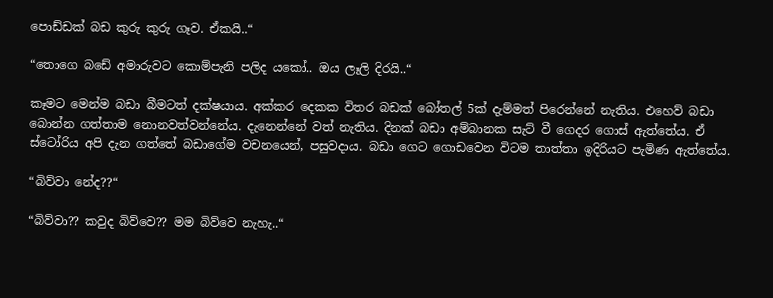පොඩ්ඩක් බඩ කුරු කුරු ගෑව. ඒකයි..“

“තොගෙ බඩේ අමාරුවට කොම්පැනි පලිද යකෝ.. ඔය ලෑලි දිරයි..“

කෑමට මෙන්ම බඩා බීමටත් දක්ෂයාය. අක්කර දෙකක විතර බඩක් බෝතල් 5ක් දැම්මත් පිරෙන්නේ නැතිය. එහෙව් බඩා බොන්න ගත්තාම නොනවත්වන්නේය. දැනෙන්නේ වත් නැතිය. දිනක් බඩා අම්බානක සැට් වී ගෙදර ගොස් ඇත්තේය. ඒ ස්ටෝරිය අපි දැන ගත්තේ බඩාගේම වචනයෙන්, පසුවදාය. බඩා ගෙට ගොඩවෙන විටම තාත්තා ඉදිරියට පැමිණ ඇත්තේය.

“බිව්වා නේද??“

“බිව්වා?? කවුද බිව්වෙ?? මම බිව්වෙ නැහැ..“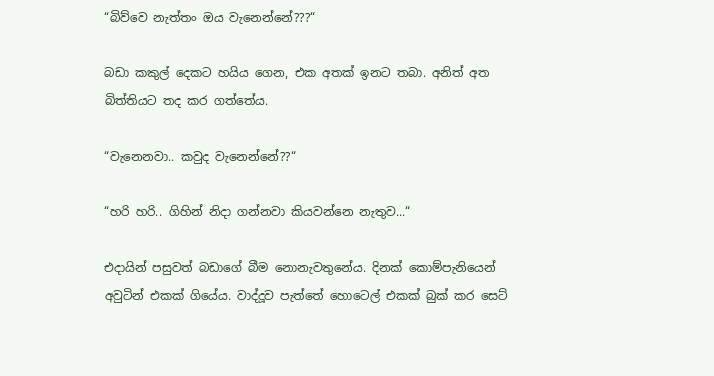“බිව්වෙ නැත්තං ඔය වැනෙන්නේ???“

බඩා කකුල් දෙකට හයිය ගෙන, එක අතක් ඉනට තබා. අනිත් අත බිත්තියට තද කර ගත්තේය.

“වැනෙනවා.. කවුද වැනෙන්නේ??“

“හරි හරි.. ගිහින් නිදා ගන්නවා කියවන්නෙ නැතුව...“

එදායින් පසුවත් බඩාගේ බීම නොනැවතුනේය. දිනක් කොම්පැනියෙන් අවුටින් එකක් ගියේය. වාද්දූව පැත්තේ හොටෙල් එකක් බුක් කර සෙට්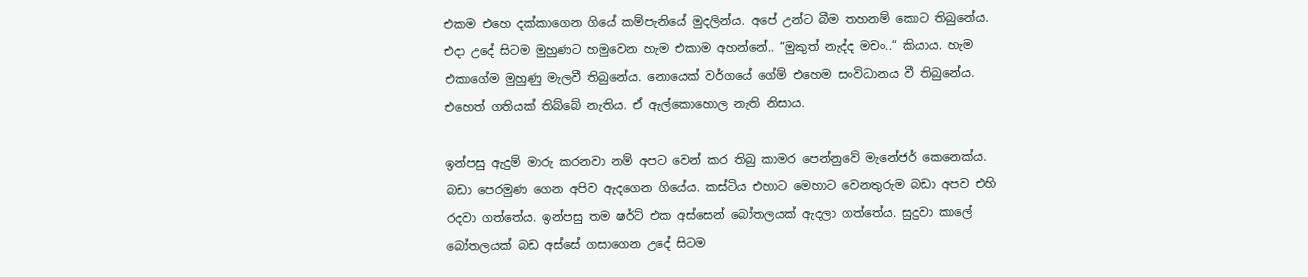එකම එහෙ දක්කාගෙන ගියේ කම්පැනියේ මුදලින්ය. අපේ උන්ට බීම තහනම් කොට තිබුනේය. එදා උදේ සිටම මුහුණට හමුවෙන හැම එකාම අහන්නේ.. “මුකුත් නැද්ද මචං..“ කියාය. හැම එකාගේම මුහුණු මැලවී තිබුනේය. නොයෙක් වර්ගයේ ගේම් එහෙම සංවිධානය වී තිබුනේය. එහෙත් ගතියක් තිබ්බේ නැතිය. ඒ ඇල්කොහොල නැති නිසාය.

ඉන්පසු ඇදුම් මාරු කරනවා නම් අපට වෙන් කර තිබු කාමර පෙන්නුවේ මැනේජර් කෙනෙක්ය. බඩා පෙරමුණ ගෙන අපිව ඇදගෙන ගියේය. කස්ටිය එහාට මෙහාට වෙනතුරුම බඩා අපව එහි රදවා ගත්තේය. ඉන්පසු තම ෂර්ට් එක අස්සෙන් බෝතලයක් ඇදලා ගත්තේය. සුදුවා කාලේ බෝතලයක් බඩ අස්සේ ගසාගෙන උදේ සිටම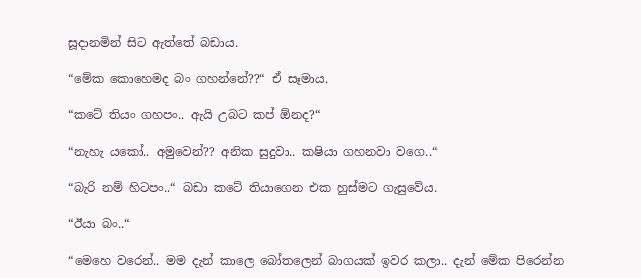සූදානමින් සිට ඇත්තේ බඩාය.

“මේක කොහෙමද බං ගහන්නේ??“ ඒ සෑමාය.

“කටේ තියං ගහපං.. ඇයි උබට කප් ඕනද?“

“නැහැ යකෝ.. අමුවෙන්?? අනික සුදුවා.. කෂියා ගහනවා වගෙ..“

“බැරි නම් හිටපං..“ බඩා කටේ තියාගෙන එක හුස්මට ගැසුවේය.

“ඊයා බං..“

“මෙහෙ වරෙන්.. මම දැන් කාලෙ බෝතලෙන් බාගයක් ඉවර කලා.. දැන් මේක පිරෙන්න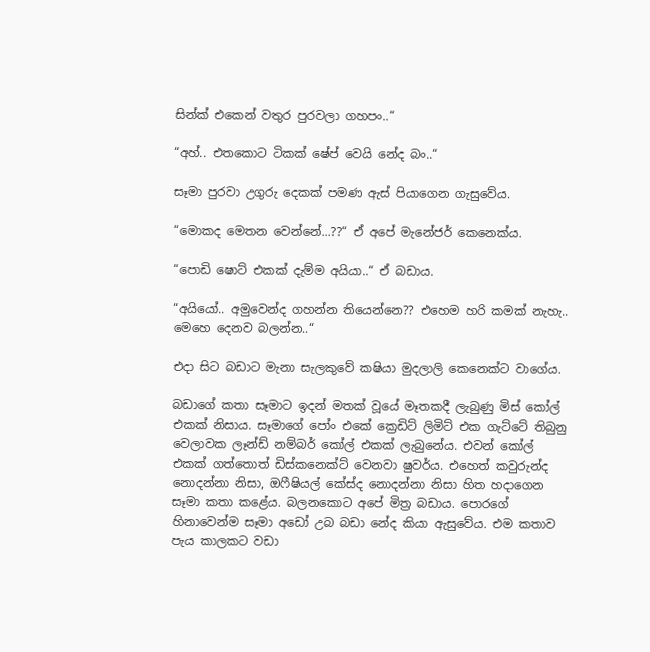සින්ක් එකෙන් වතුර පුරවලා ගහපං..“

“අහ්.. එතකොට ටිකක් ෂේප් වෙයි නේද බං..“

සෑමා පුරවා උගුරු දෙකක් පමණ ඇස් පියාගෙන ගැසුවේය.

“මොකද මෙතන වෙන්නේ...??“ ඒ අපේ මැනේජර් කෙනෙක්ය.

“පොඩි ෂොට් එකක් දැම්ම අයියා..“ ඒ බඩාය.

“අයියෝ.. අමුවෙන්ද ගහන්න තියෙන්නෙ?? එහෙම හරි කමක් නැහැ.. මෙහෙ දෙනව බලන්න..“

එදා සිට බඩාට මැනා සැලකුවේ කෂියා මුදලාලි කෙනෙක්ට වාගේය.

බඩාගේ කතා සෑමාට ඉදන් මතක් වූයේ මෑතකදී ලැබුණු මිස් කෝල් එකක් නිසාය. සෑමාගේ පෝං එකේ ක්‍රෙඩිට් ලිමිට් එක ගැට්ටේ තිබුනු වෙලාවක ලෑන්ඩ් නම්බර් කෝල් එකක් ලැබුනේය. එවන් කෝල් එකක් ගත්තොත් ඩිස්කනෙක්ට් වෙනවා ෂුවර්ය. එහෙත් කවුරුන්ද නොදන්නා නිසා, ඔෆීෂියල් කේස්ද නොදන්නා නිසා හිත හදාගෙන සෑමා කතා කළේය. බලනකොට අපේ මිත්‍ර බඩාය. පොරගේ හිනාවෙන්ම සෑමා අඩෝ උබ බඩා නේද කියා ඇසුවේය. එම කතාව පැය කාලකට වඩා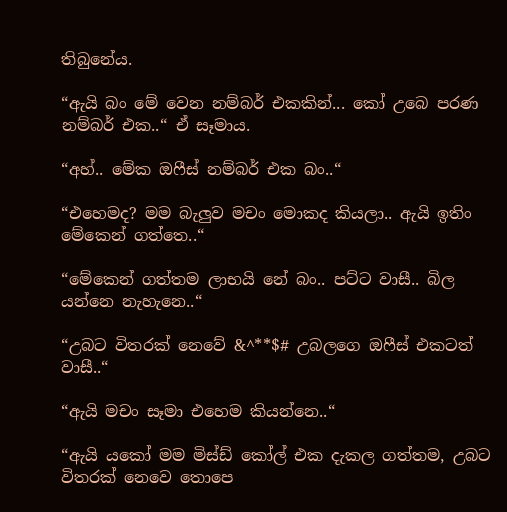තිබුනේය.

“ඇයි බං මේ වෙන නම්බර් එකකින්... කෝ උබෙ පරණ නම්බර් එක..“ ඒ සෑමාය.

“අහ්.. මේක ඔෆීස් නම්බර් එක බං..“

“එහෙමද? මම බැලුව මචං මොකද කියලා.. ඇයි ඉතිං මේකෙන් ගත්තෙ..“

“මේකෙන් ගත්තම ලාභයි නේ බං.. පට්ට වාසී.. බිල යන්නෙ නැහැනෙ..“

“උබට විතරක් නෙවේ &^**$# උබලගෙ ඔෆීස් එකටත් වාසී..“

“ඇයි මචං සෑමා එහෙම කියන්නෙ..“

“ඇයි යකෝ මම මිස්ඩ් කෝල් එක දැකල ගත්තම, උබට විතරක් නෙවෙ තොපෙ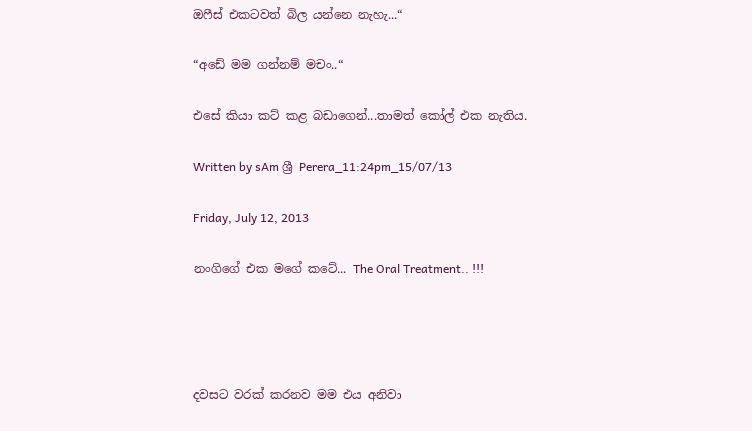ඔෆීස් එකටවත් බිල යන්නෙ නැහැ...“

“අඩේ මම ගන්නම් මචං..“

එසේ කියා කට් කළ බඩාගෙන්...තාමත් කෝල් එක නැතිය.

Written by sAm ශ්‍රී Perera_11:24pm_15/07/13

Friday, July 12, 2013

නංගිගේ එක මගේ කටේ... The Oral Treatment.. !!!




දවසට වරක් කරනව මම එය අනිවා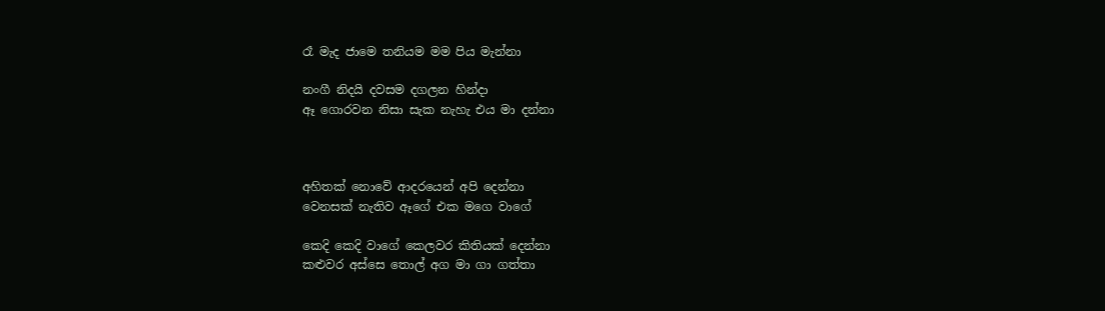රෑ මැද ජාමෙ තනියම මම පිය මැන්නා

නංගී නිදයි දවසම දගලන හින්දා
ඈ ගොරවන නිසා සැක නැහැ එය මා දන්නා



අහිතක් නොවේ ආදරයෙන් අපි දෙන්නා
වෙනසක් නැතිව ඈගේ එක මගෙ වාගේ

කෙදි කෙදි වාගේ කෙලවර කිතියක් දෙන්නා
කළුවර අස්සෙ තොල් අග මා ගා ගත්තා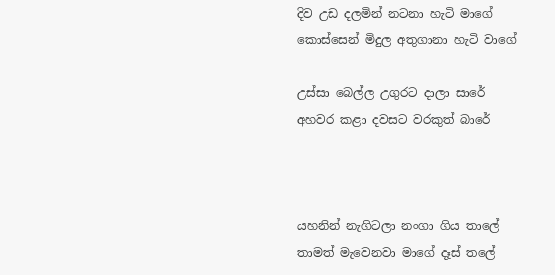දිව උඩ දලමින් නටනා හැටි මාගේ
කොස්සෙන් මිදුල අතුගානා හැටි වාගේ

උස්සා බෙල්ල උගුරට දාලා සාරේ
අහවර කළා දවසට වරකුත් බාරේ



යහනින් නැගිටලා නංගා ගිය තාලේ
තාමත් මැවෙනවා මාගේ දෑස් තලේ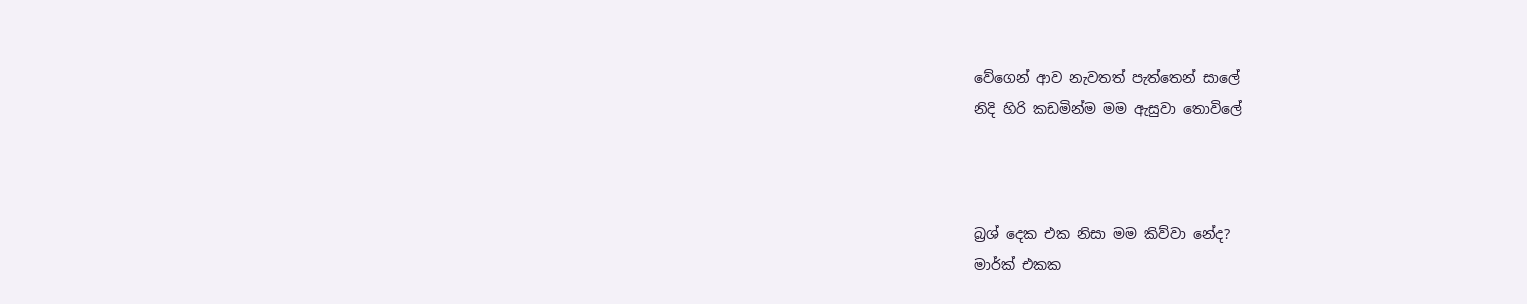වේගෙන් ආව නැවතත් පැත්තෙන් සාලේ
නිදි හිරි කඩමින්ම මම ඇසුවා තොවිලේ



බ්‍රශ් දෙක එක නිසා මම කිව්වා නේද?
මාර්ක් එකක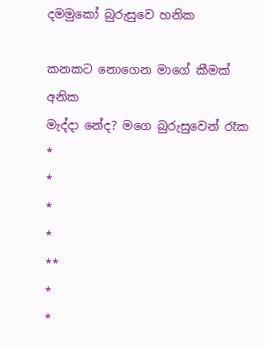දමමුකෝ බුරුසුවෙ හනික

කනකට නොගෙන මාගේ කීමක් අනික
මැද්දා නේද? මගෙ බුරුසුවෙන් රෑක
*
*
*
*
**
*
*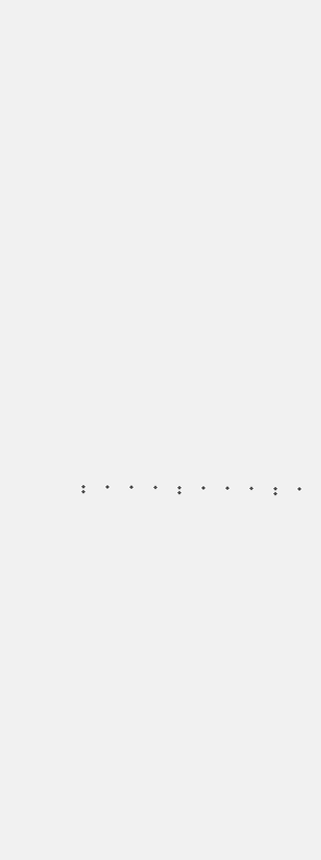*
**
*
*
*
**
*
*
*
**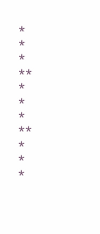*
*
*
**
*
*
*
**
*
*
*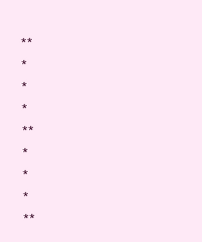**
*
*
*
**
*
*
*
**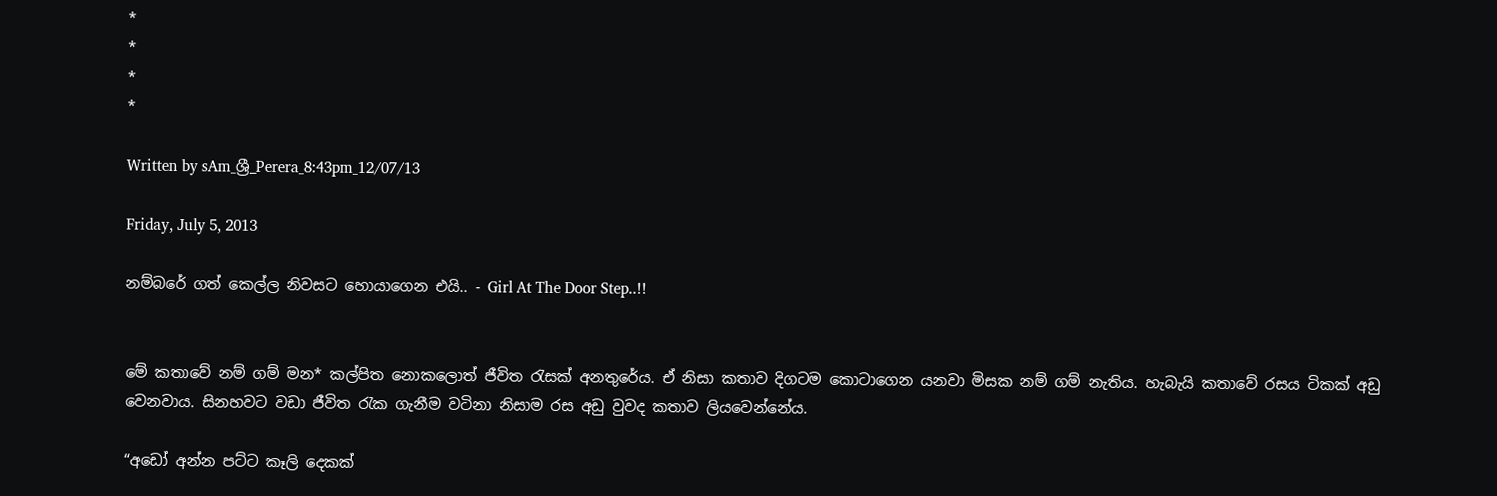*
*
*
*

Written by sAm_ශ්‍රී_Perera_8:43pm_12/07/13

Friday, July 5, 2013

නම්බරේ ගත් කෙල්ල නිවසට හොයාගෙන එයි.. - Girl At The Door Step..!!


මේ කතාවේ නම් ගම් මන* කල්පිත නොකලොත් ජීවිත රැසක් අනතුරේය. ඒ නිසා කතාව දිගටම කොටාගෙන යනවා මිසක නම් ගම් නැතිය. හැබැයි කතාවේ රසය ටිකක් අඩු වෙනවාය. සිනහවට වඩා ජීවිත රැක ගැනීම වටිනා නිසාම රස අඩු වුවද කතාව ලියවෙන්නේය.

“අඩෝ අන්න පට්ට කෑලි දෙකක්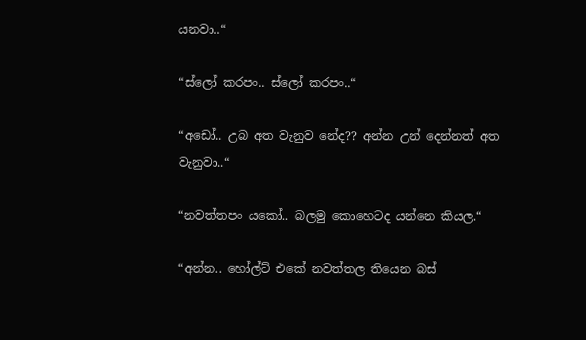යනවා..“

“ස්ලෝ කරපං.. ස්ලෝ කරපං..“

“අඩෝ.. උබ අත වැනුව නේද?? අන්න උන් දෙන්නත් අත වැනුවා..“

“නවත්තපං යකෝ.. බලමු කොහෙටද යන්නෙ කියල.“

“අන්න.. හෝල්ට් එකේ නවත්තල තියෙන බස්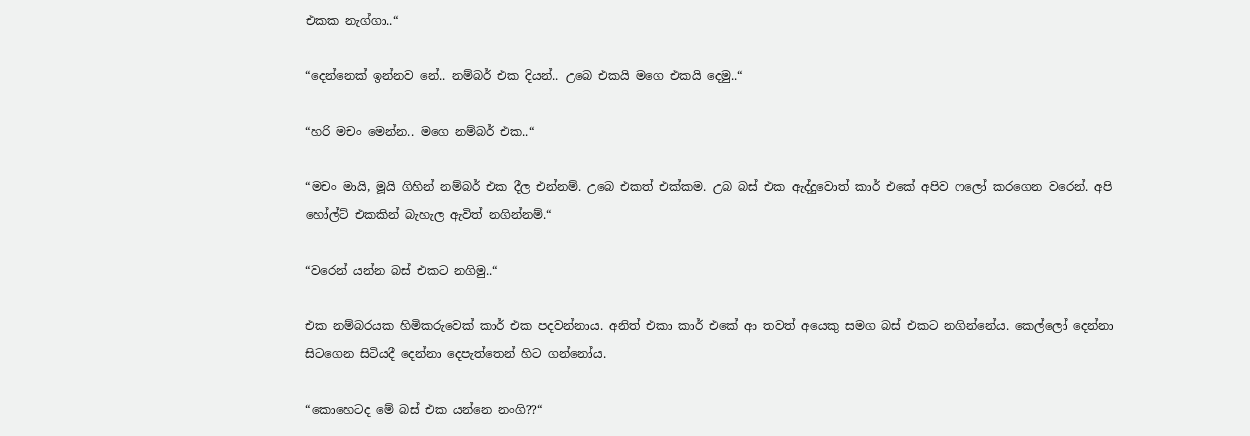එකක නැග්ගා..“

“දෙන්නෙක් ඉන්නව නේ.. නම්බර් එක දියන්.. උබෙ එකයි මගෙ එකයි දෙමු..“

“හරි මචං මෙන්න.. මගෙ නම්බර් එක..“

“මචං මායි, මූයි ගිහින් නම්බර් එක දීල එන්නම්. උබෙ එකත් එක්කම. උබ බස් එක ඇද්දුවොත් කාර් එකේ අපිව ෆලෝ කරගෙන වරෙන්. අපි හෝල්ට් එකකින් බැහැල ඇවිත් නගින්නම්.“

“වරෙන් යන්න බස් එකට නගිමු..“

එක නම්බරයක හිමිකරුවෙක් කාර් එක පදවන්නාය. අනිත් එකා කාර් එකේ ආ තවත් අයෙකු සමග බස් එකට නගින්නේය. කෙල්ලෝ දෙන්නා සිටගෙන සිටියදී දෙන්නා දෙපැත්තෙන් හිට ගන්නෝය.

“කොහෙටද මේ බස් එක යන්නෙ නංගි??“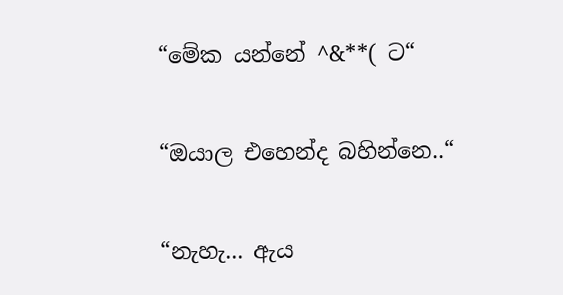“මේක යන්නේ ^&**( ට“

“ඔයාල එහෙන්ද බහින්නෙ..“

“නැහැ... ඇය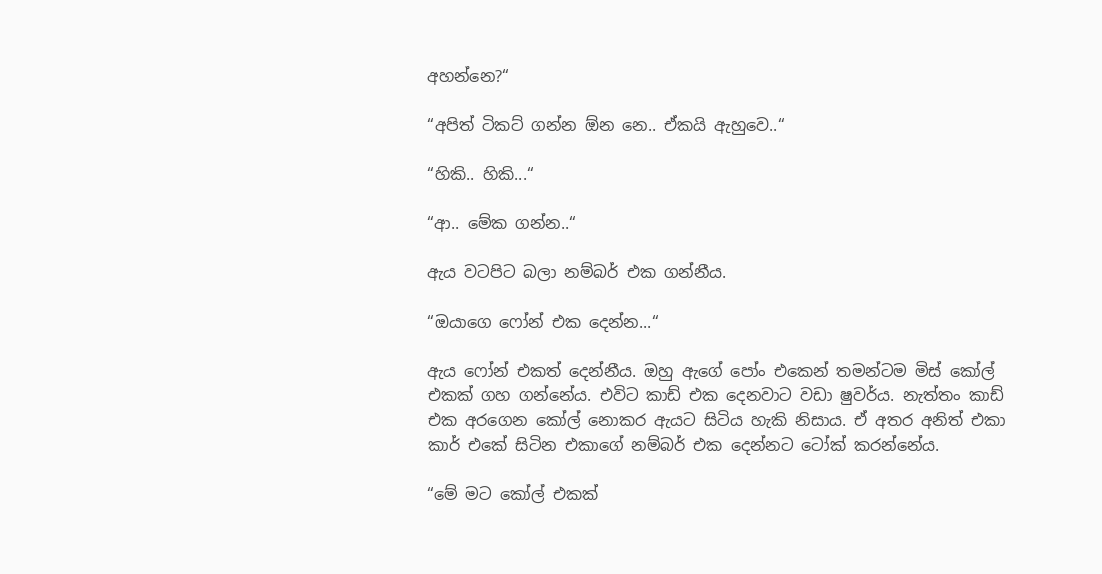අහන්නෙ?“

“අපිත් ටිකට් ගන්න ඕන නෙ.. ඒකයි ඇහුවෙ..“

“හිකි.. හිකි...“

“ආ.. මේක ගන්න..“

ඇය වටපිට බලා නම්බර් එක ගන්නීය.

“ඔයාගෙ ෆෝන් එක දෙන්න...“

ඇය ෆෝන් එකත් දෙන්නීය. ඔහු ඇගේ පෝං එකෙන් තමන්ටම මිස් කෝල් එකක් ගහ ගන්නේය. එවිට කාඩ් එක දෙනවාට වඩා ෂුවර්ය. නැත්තං කාඩ් එක අරගෙන කෝල් නොකර ඇයට සිටිය හැකි නිසාය. ඒ අතර අනිත් එකා කාර් එකේ සිටින එකාගේ නම්බර් එක දෙන්නට ටෝක් කරන්නේය.

“මේ මට කෝල් එකක්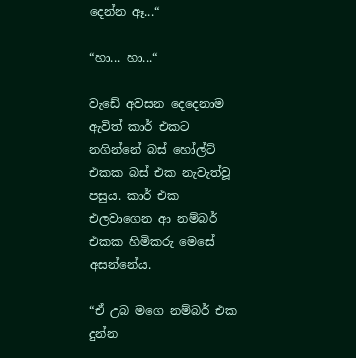දෙන්න ඈ...“

“හා... හා...“

වැඩේ අවසන දෙදෙනාම ඇවිත් කාර් එකට නගින්නේ බස් හෝල්ට් එකක බස් එක නැවැත්වූ පසුය. කාර් එක එලවාගෙන ආ නම්බර් එකක හිමිකරු මෙසේ අසන්නේය.

“ඒ උබ මගෙ නම්බර් එක දුන්න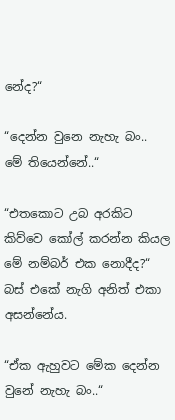නේද?“

“දෙන්න වුනෙ නැහැ බං.. මේ තියෙන්නේ..“

“එතකොට උබ අරකිට කිව්වෙ කෝල් කරන්න කියල මේ නම්බර් එක නොදීද?“ බස් එකේ නැගි අනිත් එකා අසන්නේය.

“ඒක ඇහුවට මේක දෙන්න වුනේ නැහැ බං..“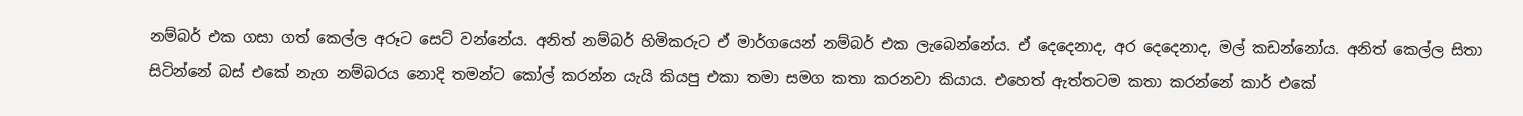නම්බර් එක ගසා ගත් කෙල්ල අරූට සෙට් වන්නේය. අනිත් නම්බර් හිමිකරුට ඒ මාර්ගයෙන් නම්බර් එක ලැබෙන්නේය. ඒ දෙදෙනාද, අර දෙදෙනාද, මල් කඩන්නෝය. අනිත් කෙල්ල සිතා සිටින්නේ බස් එකේ නැග නම්බරය නොදි තමන්ට කෝල් කරන්න යැයි කියපු එකා තමා සමග කතා කරනවා කියාය. එහෙත් ඇත්තටම කතා කරන්නේ කාර් එකේ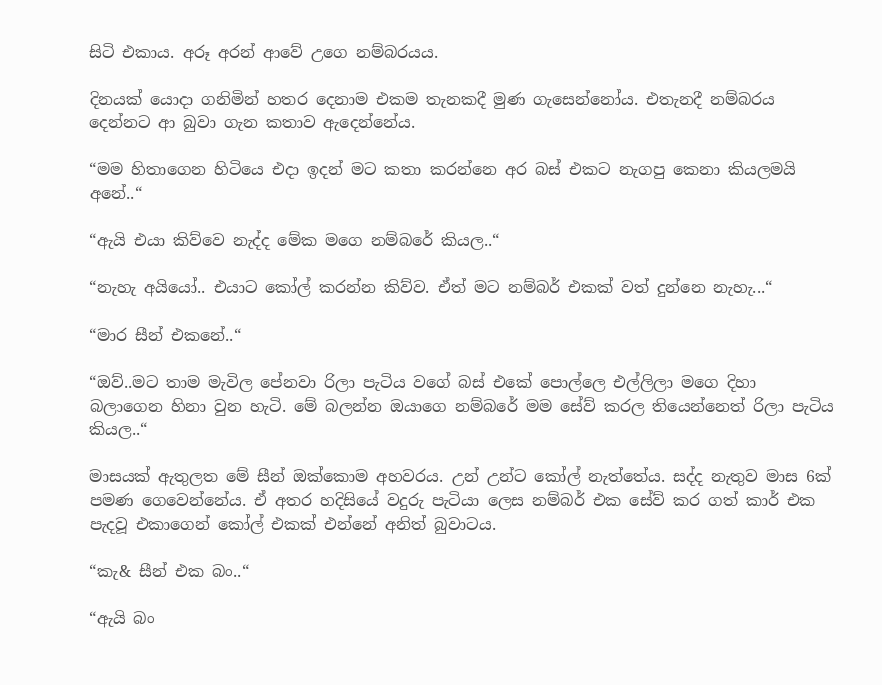සිටි එකාය. අරූ අරන් ආවේ උගෙ නම්බරයය.

දිනයක් යොදා ගනිමින් හතර දෙනාම එකම තැනකදී මුණ ගැසෙන්නෝය. එතැනදී නම්බරය දෙන්නට ආ බුවා ගැන කතාව ඇදෙන්නේය.

“මම හිතාගෙන හිටියෙ එදා ඉදන් මට කතා කරන්නෙ අර බස් එකට නැගපු කෙනා කියලමයි අනේ..“

“ඇයි එයා කිව්වෙ නැද්ද මේක මගෙ නම්බරේ කියල..“

“නැහැ අයියෝ.. එයාට කෝල් කරන්න කිව්ව. ඒත් මට නම්බර් එකක් වත් දුන්නෙ නැහැ...“

“මාර සීන් එකනේ..“

“ඔව්..මට තාම මැවිල පේනවා රිලා පැටිය වගේ බස් එකේ පොල්ලෙ එල්ලිලා මගෙ දිහා බලාගෙන හිනා වුන හැටි. මේ බලන්න ඔයාගෙ නම්බරේ මම සේව් කරල තියෙන්නෙත් රිලා පැටිය කියල..“

මාසයක් ඇතුලත මේ සීන් ඔක්කොම අහවරය. උන් උන්ට කෝල් නැත්තේය. සද්ද නැතුව මාස 6ක් පමණ ගෙවෙන්නේය. ඒ අතර හදිසියේ වදුරු පැටියා ලෙස නම්බර් එක සේව් කර ගත් කාර් එක පැදවූ එකාගෙන් කෝල් එකක් එන්නේ අනිත් බුවාටය.

“කැ& සීන් එක බං..“

“ඇයි බං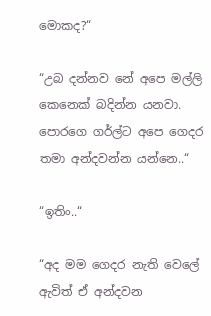මොකද?“

“උබ දන්නව නේ අපෙ මල්ලි කෙනෙක් බදින්න යනවා. පොරගෙ ගර්ල්ට අපෙ ගෙදර තමා අන්දවන්න යන්නෙ..“

“ඉතිං..“

“අද මම ගෙදර නැති වෙලේ ඇවිත් ඒ අන්දවන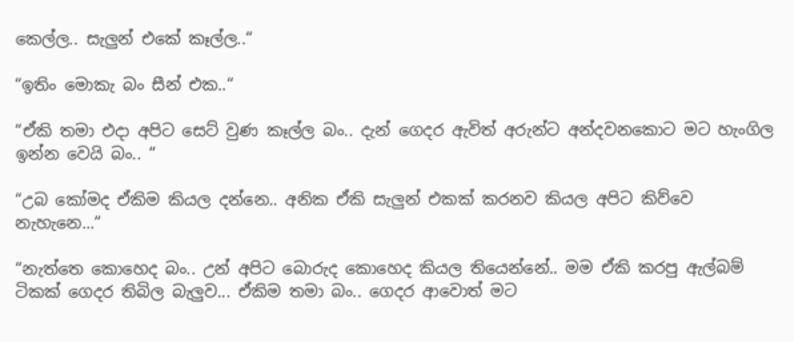කෙල්ල.. සැලුන් එකේ කෑල්ල..“

“ඉතිං මොකැ බං සීන් එක..“

“ඒකි තමා එදා අපිට සෙට් වුණ කෑල්ල බං.. දැන් ගෙදර ඇවිත් අරුන්ට අන්දවනකොට මට හැංගිල ඉන්න වෙයි බං.. “

“උබ කෝමද ඒකිම කියල දන්නෙ.. අනික ඒකි සැලුන් එකක් කරනව කියල අපිට කිව්වෙ නැහැනෙ...“

“නැත්තෙ කොහෙද බං.. උන් අපිට බොරුද කොහෙද කියල තියෙන්නේ.. මම ඒකි කරපු ඇල්බම් ටිකක් ගෙදර තිබිල බැලුව... ඒකිම තමා බං.. ගෙදර ආවොත් මට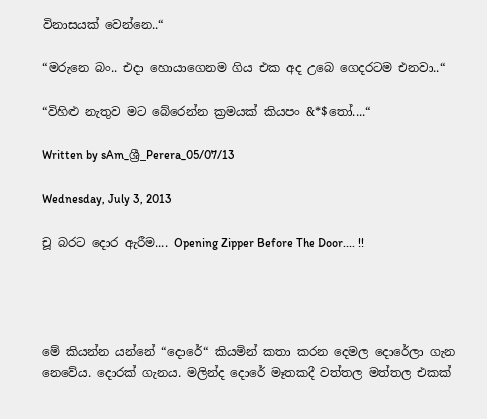විනාසයක් වෙන්නෙ..“

“මරුනෙ බං.. එදා හොයාගෙනම ගිය එක අද උබෙ ගෙදරටම එනවා..“

“විහිළු නැතුව මට බේරෙන්න ක්‍රමයක් කියපං &*$තෝ....“

Written by sAm_ශ්‍රී_Perera_05/07/13

Wednesday, July 3, 2013

චූ බරට දොර ඇරීම.... Opening Zipper Before The Door.... !!




මේ කියන්න යන්නේ “දොරේ“ කියමින් කතා කරන දෙමල දොරේලා ගැන නෙවේය. දොරක් ගැනය. මලින්ද දොරේ මෑතකදී වත්තල මත්තල එකක්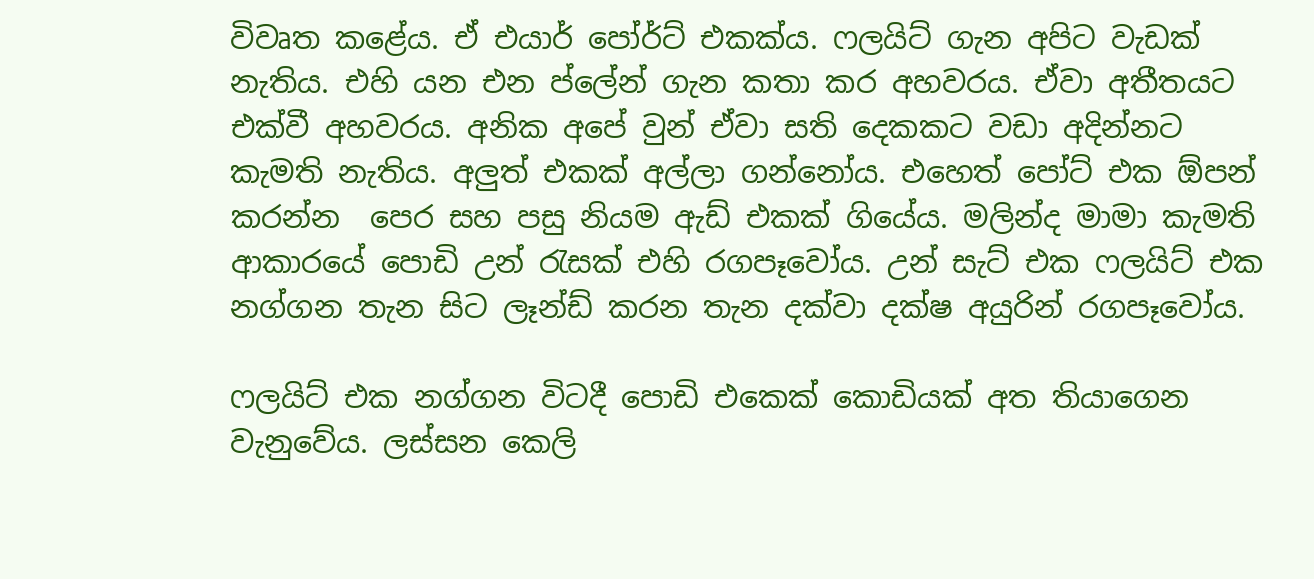විවෘත කළේය. ඒ එයාර් පෝර්ට් එකක්ය. ෆලයිට් ගැන අපිට වැඩක් නැතිය. එහි යන එන ප්ලේන් ගැන කතා කර අහවරය. ඒවා අතීතයට එක්වී අහවරය. අනික අපේ වුන් ඒවා සති දෙකකට වඩා අදින්නට කැමති නැතිය. අලුත් එකක් අල්ලා ගන්නෝය. එහෙත් පෝට් එක ඕපන් කරන්න  පෙර සහ පසු නියම ඇඩ් එකක් ගියේය. මලින්ද මාමා කැමති ආකාරයේ පොඩි උන් රැසක් එහි රගපෑවෝය. උන් සැට් එක ෆලයිට් එක නග්ගන තැන සිට ලෑන්ඩ් කරන තැන දක්වා දක්ෂ අයුරින් රගපෑවෝය.

ෆලයිට් එක නග්ගන විටදී පොඩි එකෙක් කොඩියක් අත තියාගෙන වැනුවේය. ලස්සන කෙලි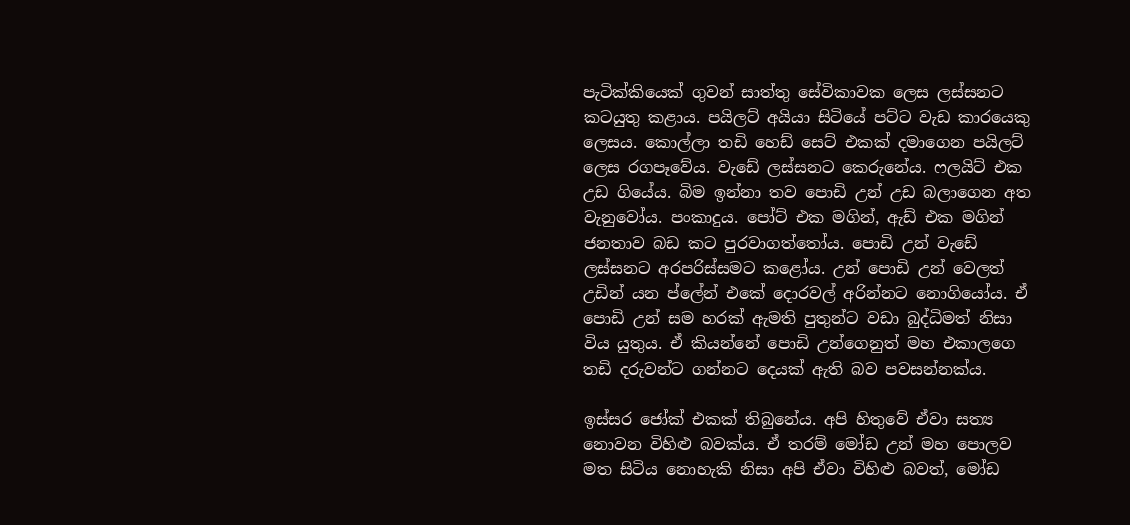පැටික්කියෙක් ගුවන් සාත්තු සේවිකාවක ලෙස ලස්සනට කටයුතු කළාය. පයිලට් අයියා සිටියේ පට්ට වැඩ කාරයෙකු ලෙසය. කොල්ලා තඩි හෙඩ් සෙට් එකක් දමාගෙන පයිලට් ලෙස රගපෑවේය. වැඩේ ලස්සනට කෙරුනේය. ෆලයිට් එක උඩ ගියේය. බිම ඉන්නා තව පොඩි උන් උඩ බලාගෙන අත වැනුවෝය. පංකාදුය. පෝට් එක මගින්, ඇඩ් එක මගින් ජනතාව බඩ කට පුරවාගත්තෝය. පොඩි උන් වැඩේ ලස්සනට අරපරිස්සමට කළෝය. උන් පොඩි උන් වෙලත් උඩින් යන ප්ලේන් එකේ දොරවල් අරින්නට නොගියෝය. ඒ පොඩි උන් සම හරක් ඇමති පුතුන්ට වඩා බුද්ධිමත් නිසා විය යුතුය. ඒ කියන්නේ පොඩි උන්ගෙනුත් මහ එකාලගෙ තඩි දරුවන්ට ගන්නට දෙයක් ඇති බව පවසන්නක්ය.

ඉස්සර ජෝක් එකක් තිබුනේය. අපි හිතුවේ ඒවා සත්‍ය නොවන විහිළු බවක්ය. ඒ තරම් මෝඩ උන් මහ පොලව මත සිටිය නොහැකි නිසා අපි ඒවා විහිළු බවත්, මෝඩ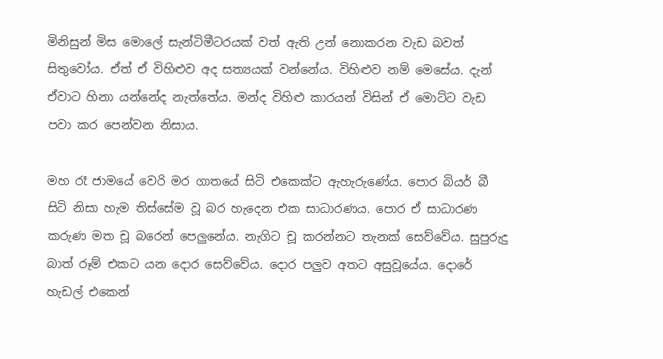මිනිසුන් මිස මොලේ සැන්ටිමීටරයක් වත් ඇති උන් නොකරන වැඩ බවත් සිතුවෝය. ඒත් ඒ විහිළුව අද සත්‍යයක් වන්නේය. විහිළුව නම් මෙසේය. දැන් ඒවාට හිනා යන්නේද නැත්තේය. මන්ද විහිළු කාරයන් විසින් ඒ මොට්ට වැඩ පවා කර පෙන්වන නිසාය.

මහ රෑ ජාමයේ වෙරි මර ගාතයේ සිටි එකෙක්ට ඇහැරුණේය. පොර බියර් බී සිටි නිසා හැම තිස්සේම වූ බර හැදෙන එක සාධාරණය. පොර ඒ සාධාරණ කරුණ මත චූ බරෙන් පෙලුනේය. නැගිට චූ කරන්නට තැනක් සෙව්වේය. සුපුරුදු බාත් රූම් එකට යන දොර සෙව්වේය. දොර පලුව අතට අසුවූයේය. දොරේ හැඩල් එකෙන්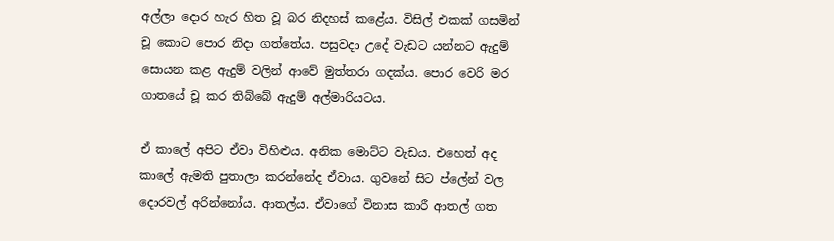අල්ලා දොර හැර හිත වූ බර නිදහස් කළේය. විසිල් එකක් ගසමින් චූ කොට පොර නිදා ගත්තේය. පසුවදා උදේ වැඩට යන්නට ඇදුම් සොයන කළ ඇදුම් වලින් ආවේ මුත්තරා ගදක්ය. පොර වෙරි මර ගාතයේ චූ කර තිබ්බේ ඇදුම් අල්මාරියටය.

ඒ කාලේ අපිට ඒවා විහිළුය. අනික මොට්ට වැඩය. එහෙත් අද කාලේ ඇමති පුතාලා කරන්නේද ඒවාය. ගුවනේ සිට ප්ලේන් වල දොරවල් අරින්නෝය. ආතල්ය. ඒවාගේ විනාස කාරී ආතල් ගත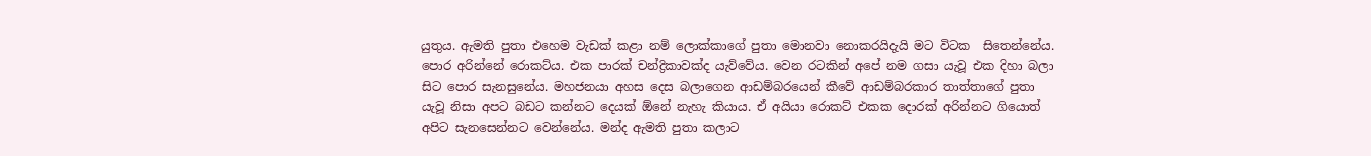යුතුය. ඇමති පුතා එහෙම වැඩක් කළා නම් ලොක්කාගේ පුතා මොනවා නොකරයිදැයි මට විටක  සිතෙන්නේය. පොර අරින්නේ රොකට්ය. එක පාරක් චන්ද්‍රිකාවක්ද යැව්වේය. වෙන රටකින් අපේ නම ගසා යැවූ එක දිහා බලා සිට පොර සැනසුනේය. මහජනයා අහස දෙස බලාගෙන ආඩම්බරයෙන් කීවේ ආඩම්බරකාර තාත්තාගේ පුතා යැවූ නිසා අපට බඩට කන්නට දෙයක් ඕනේ නැහැ කියාය. ඒ අයියා රොකට් එකක දොරක් අරින්නට ගියොත් අපිට සැනසෙන්නට වෙන්නේය. මන්ද ඇමති පුතා කලාට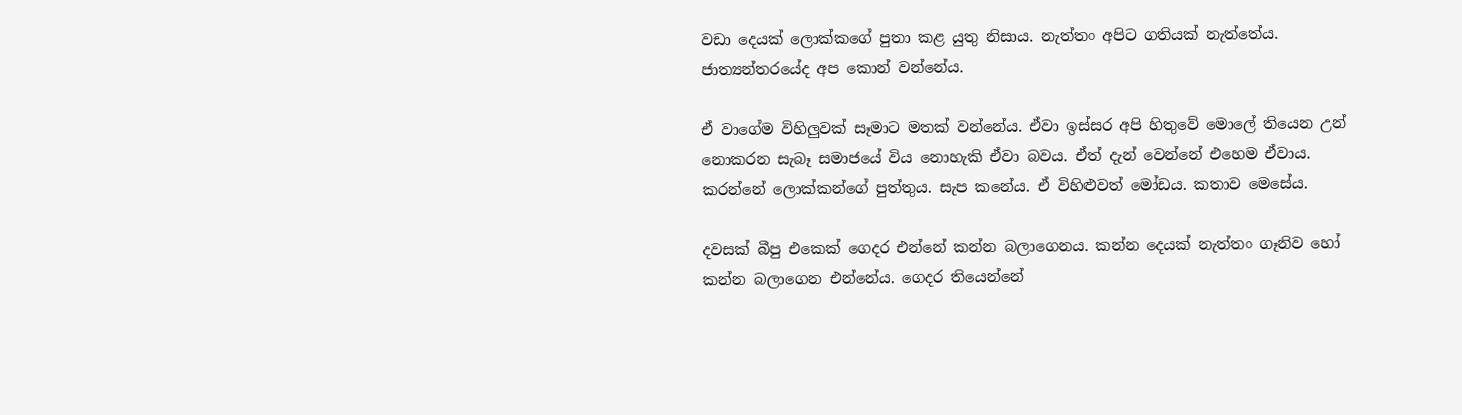වඩා දෙයක් ලොක්කගේ පුතා කළ යුතු නිසාය. නැත්තං අපිට ගතියක් නැත්තේය. ජාත්‍යන්තරයේද අප කොන් වන්නේය.

ඒ වාගේම විහිලුවක් සෑමාට මතක් වන්නේය. ඒවා ඉස්සර අපි හිතුවේ මොලේ තියෙන උන් නොකරන සැබෑ සමාජයේ විය නොහැකි ඒවා බවය. ඒත් දැන් වෙන්නේ එහෙම ඒවාය. කරන්නේ ලොක්කන්ගේ පුත්තුය. සැප කනේය. ඒ විහිළුවත් මෝඩය. කතාව මෙසේය.

දවසක් බීපු එකෙක් ගෙදර එන්නේ කන්න බලාගෙනය. කන්න දෙයක් නැත්තං ගෑනිව හෝ කන්න බලාගෙන එන්නේය. ගෙදර තියෙන්නේ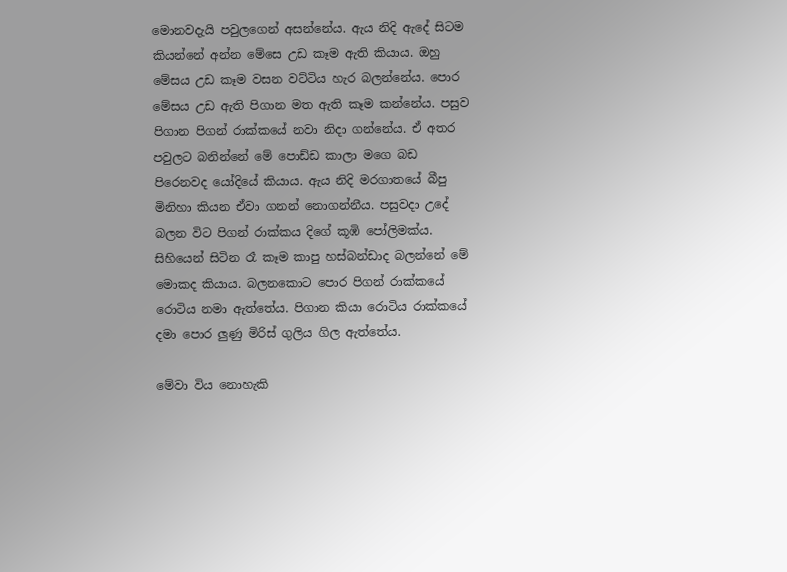මොනවදැයි පවුලගෙන් අසන්නේය. ඇය නිදි ඇදේ සිටම කියන්නේ අන්න මේසෙ උඩ කෑම ඇති කියාය. ඔහු මේසය උඩ කෑම වසන වට්ටිය හැර බලන්නේය. පොර මේසය උඩ ඇති පිගාන මත ඇති කෑම කන්නේය. පසුව පිගාන පිගන් රාක්කයේ නවා නිදා ගන්නේය. ඒ අතර පවුලට බනින්නේ මේ පොඩ්ඩ කාලා මගෙ බඩ පිරෙනවද යෝදියේ කියාය. ඇය නිදි මරගාතයේ බීපු මිනිහා කියන ඒවා ගනන් නොගන්නීය. පසුවදා උදේ බලන විට පිගන් රාක්කය දිගේ කූඹි පෝලිමක්ය. සිහියෙන් සිටින රෑ කෑම කාපු හස්බන්ඩාද බලන්නේ මේ මොකද කියාය. බලනකොට පොර පිගන් රාක්කයේ රොටිය නමා ඇත්තේය. පිගාන කියා රොටිය රාක්කයේ දමා පොර ලුණු මිරිස් ගුලිය ගිල ඇත්තේය.

මේවා විය නොහැකි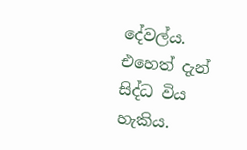දේවල්ය. එහෙත් දැන් සිද්ධ විය හැකිය.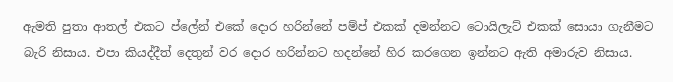ඇමති පුතා ආතල් එකට ප්ලේන් එකේ දොර හරින්නේ පම්ප් එකක් දමන්නට ටොයිලැට් එකක් සොයා ගැනීමට බැරි නිසාය. එපා කියද්දීත් දෙතුන් වර දොර හරින්නට හදන්නේ හිර කරගෙන ඉන්නට ඇති අමාරුව නිසාය.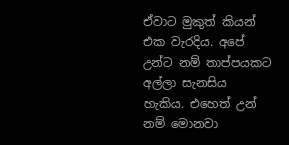ඒවාට මුකුත් කියන් එක වැරදිය. අපේ උන්ට නම් තාප්පයකට අල්ලා සැනසිය හැකිය. එහෙත් උන් නම් මොනවා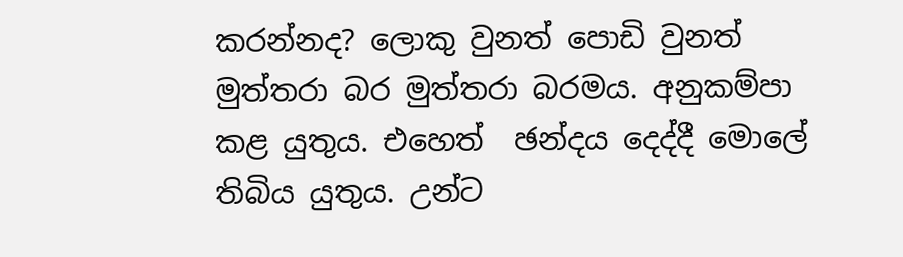කරන්නද? ලොකු වුනත් පොඩි වුනත් මුත්තරා බර මුත්තරා බරමය. අනුකම්පා කළ යුතුය. එහෙත්  ඡන්දය දෙද්දී මොලේ තිබිය යුතුය. උන්ට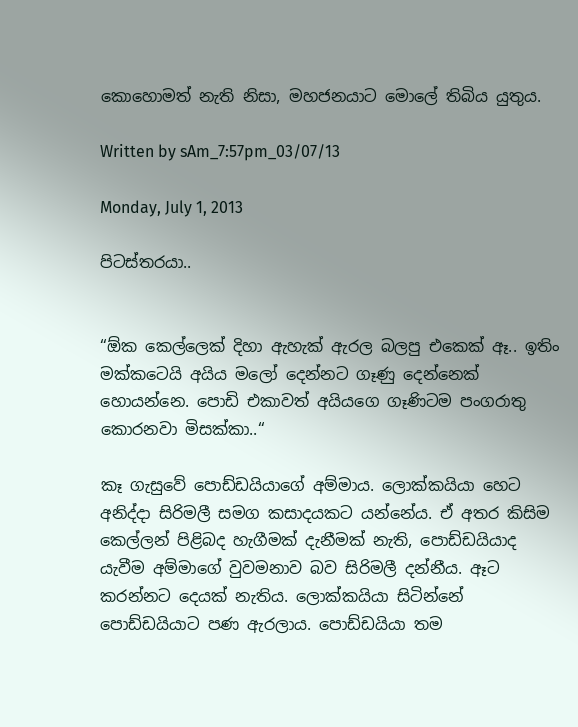කොහොමත් නැති නිසා, මහජනයාට මොලේ තිබිය යුතුය.

Written by sAm_7:57pm_03/07/13

Monday, July 1, 2013

පිටස්තරයා..


“ඕක කෙල්ලෙක් දිහා ඇහැක් ඇරල බලපු එකෙක් ඈ.. ඉතිං මක්කටෙයි අයිය මලෝ දෙන්නට ගෑණු දෙන්නෙක් හොයන්නෙ. පොඩි එකාවත් අයියගෙ ගෑණිටම පංගරාතු කොරනවා මිසක්කා..“

කෑ ගැසුවේ පොඩ්ඩයියාගේ අම්මාය. ලොක්කයියා හෙට අනිද්දා සිරිමලී සමග කසාදයකට යන්නේය. ඒ අතර කිසිම කෙල්ලන් පිළිබද හැගීමක් දැනීමක් නැති, පොඩ්ඩයියාද යැවීම අම්මාගේ වුවමනාව බව සිරිමලී දන්නීය. ඈට කරන්නට දෙයක් නැතිය. ලොක්කයියා සිටින්නේ පොඩ්ඩයියාට පණ ඇරලාය. පොඩ්ඩයියා තම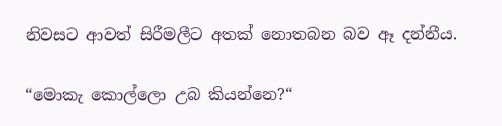නිවසට ආවත් සිරීමලීට අතක් නොතබන බව ඈ දන්නීය.

“මොකැ කොල්ලො උබ කියන්නෙ?“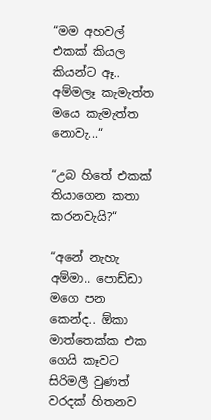“මම අහවල් එකක් කියල කියන්ට ඈ.. අම්මලෑ කැමැත්ත මයෙ කැමැත්ත නොවැ...“

“උබ හිතේ එකක් තියාගෙන කතා කරනවැයි?“

“අනේ නැහැ අම්මා.. පොඩ්ඩා මගෙ පන කෙන්ද.. ඕකා මාත්තෙක්ක එක ගෙයි කෑවට සිරිමලී වුණත් වරදක් හිතනව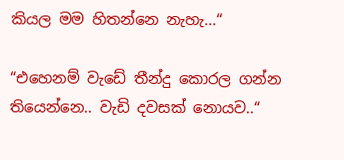කියල මම හිතන්නෙ නැහැ...“

“එහෙනම් වැඩේ තීන්දු කොරල ගන්න තියෙන්නෙ.. වැඩි දවසක් නොයව..“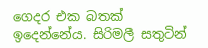ගෙදර එක බතක් ඉදෙන්නේය. සිරිමලී සතුටින්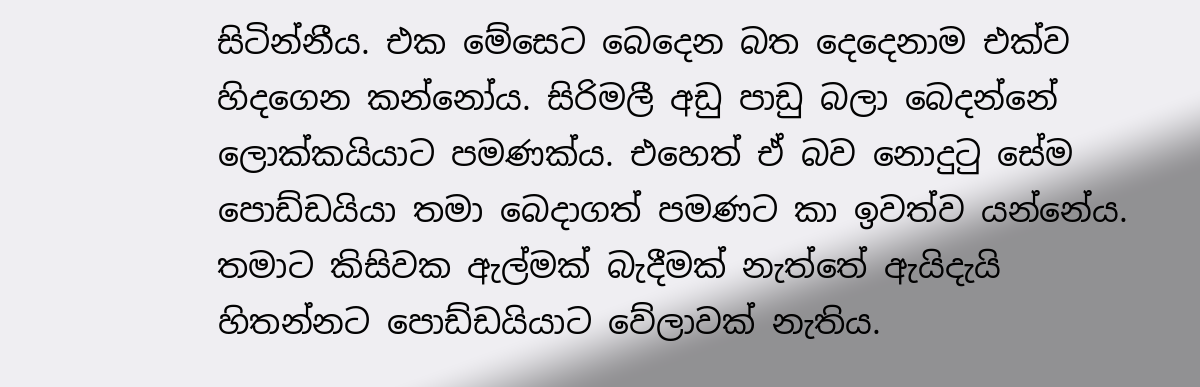සිටින්නීය. එක මේසෙට බෙදෙන බත දෙදෙනාම එක්ව හිදගෙන කන්නෝය. සිරිමලී අඩු පාඩු බලා බෙදන්නේ ලොක්කයියාට පමණක්ය. එහෙත් ඒ බව නොදුටු සේම පොඩ්ඩයියා තමා බෙදාගත් පමණට කා ඉවත්ව යන්නේය. තමාට කිසිවක ඇල්මක් බැදීමක් නැත්තේ ඇයිදැයි හිතන්නට පොඩ්ඩයියාට වේලාවක් නැතිය.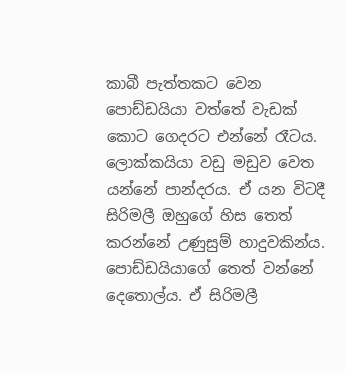කාබී පැත්තකට වෙන පොඩ්ඩයියා වත්තේ වැඩක් කොට ගෙදරට එන්නේ රෑටය. ලොක්කයියා වඩු මඩුව වෙත යන්නේ පාන්දරය. ඒ යන විටදී සිරිමලී ඔහුගේ හිස තෙත් කරන්නේ උණුසුම් හාදුවකින්ය. පොඩ්ඩයියාගේ තෙත් වන්නේ දෙතොල්ය. ඒ සිරිමලී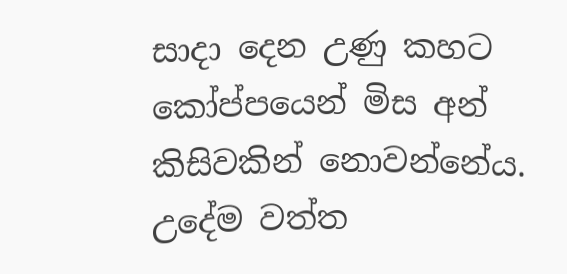සාදා දෙන උණු කහට කෝප්පයෙන් මිස අන් කිසිවකින් නොවන්නේය. උදේම වත්ත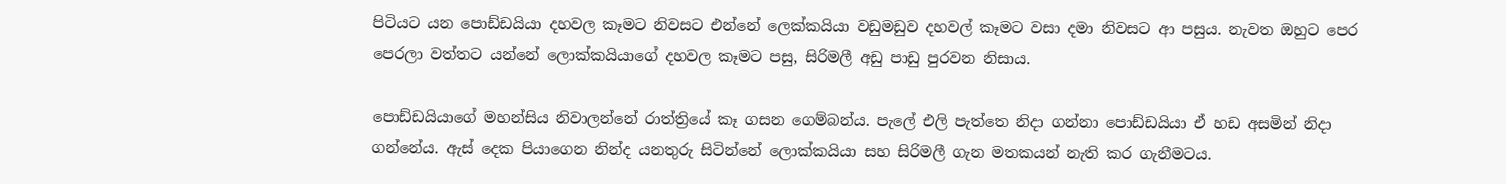පිටියට යන පොඩ්ඩයියා දහවල කෑමට නිවසට එන්නේ ලෙක්කයියා වඩුමඩුව දහවල් කෑමට වසා දමා නිවසට ආ පසුය. නැවත ඔහුට පෙර පෙරලා වත්තට යන්නේ ලොක්කයියාගේ දහවල කෑමට පසු, සිරිමලී අඩු පාඩු පුරවන නිසාය.

පොඩ්ඩයියාගේ මහන්සිය නිවාලන්නේ රාත්ත්‍රියේ කෑ ගසන ගෙම්බන්ය. පැලේ එලි පැත්තෙ නිදා ගන්නා පොඩ්ඩයියා ඒ හඩ අසමින් නිදා ගන්නේය. ඇස් දෙක පියාගෙන නින්ද යනතුරු සිටින්නේ ලොක්කයියා සහ සිරිමලී ගැන මතකයන් නැති කර ගැනීමටය.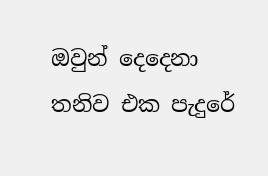ඔවුන් දෙදෙනා තනිව එක පැදුරේ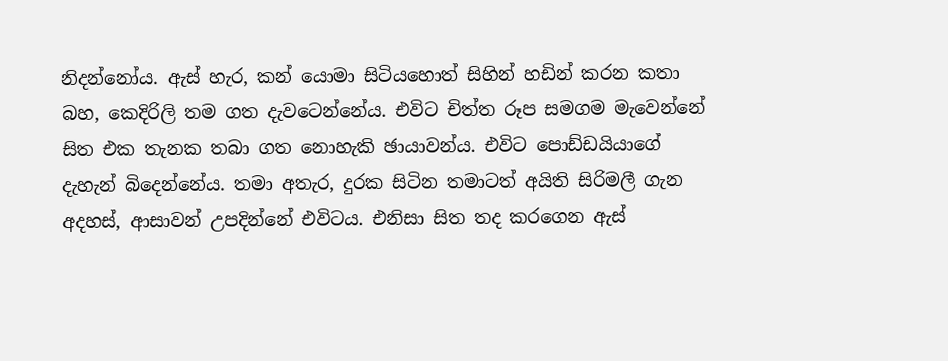නිදන්නෝය. ඇස් හැර, කන් යොමා සිටියහොත් සිහින් හඩින් කරන කතා බහ, කෙදිරිලි තම ගත දැවටෙන්නේය. එවිට චිත්ත රූප සමගම මැවෙන්නේ සිත එක තැනක තබා ගත නොහැකි ඡායාවන්ය. එවිට පොඩ්ඩයියාගේ දැහැන් බිදෙන්නේය. තමා අතැර, දුරක සිටින තමාටත් අයිති සිරිමලී ගැන අදහස්, ආසාවන් උපදින්නේ එවිටය. එනිසා සිත තද කරගෙන ඇස්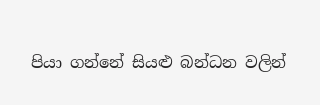පියා ගන්නේ සියළු බන්ධන වලින්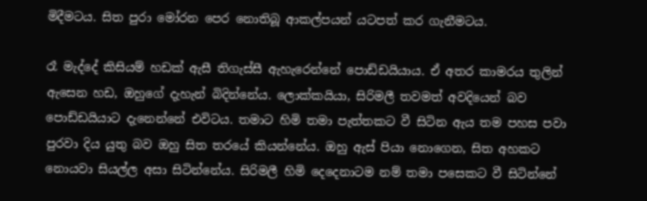මිදීමටය. සිත පුරා මෝරන පෙර නොතිබූ ආකල්පයන් යටපත් කර ගැනීමටය.

රෑ මැද්දේ කිසියම් හඩක් ඇසී තිගැස්සී ඇහැරෙන්නේ පොඩ්ඩයියාය. ඒ අතර කාමරය තුලින් ඇසෙන හඩ, ඔහුගේ දැහැන් බිදින්නේය. ලොක්කයියා, සිරිමලී තවමත් අවදියෙන් බව පොඩ්ඩයියාට දැනෙන්නේ එවිටය. තමාට හිමි තමා පැත්තකට වී සිටින ඇය තම පහස පවා පුරවා දිය යුතු බව ඔහු සිත තරයේ කියන්නේය. ඔහු ඇස් පියා නොගෙන, සිත අහකට නොයවා සියල්ල අසා සිටින්නේය. සිරිමලී හිමි දෙදෙනාටම නම් තමා පසෙකට වී සිටින්නේ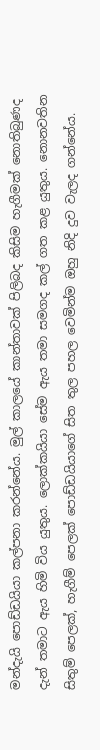මන්දැයි පොඩ්ඩයියා කල්පනා කරන්නේය. මුල් කාලයේ කාන්තාවක් පිලිබද කිසිම හැගීමක් නොතිබුණද දැන් තමාට ඇය හිමි විය යුතුය. ලොක්කයියා සේම ඇය තමා සමගද කල් ගත කළ යුතුය. නොනවතින සිතුම් පෙලක්, හැගීම් පෙලක් පොඩ්ඩයියාගේ සිත තුල පහල වෙමින්ම ඔහු නිදි දුව වැලද ගන්නේය.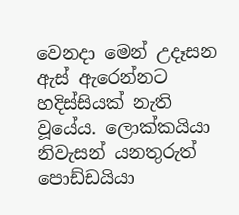වෙනදා මෙන් උදෑසන ඇස් ඇරෙන්නට හදිස්සියක් නැති වූයේය. ලොක්කයියා නිවැසන් යනතුරුත් පොඩ්ඩයියා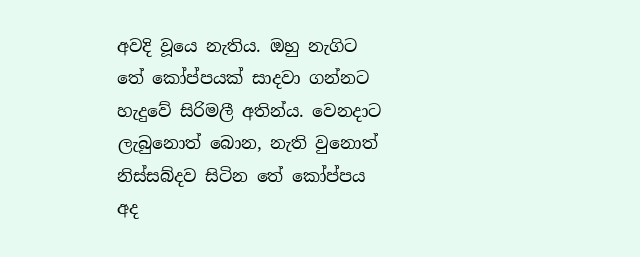අවදි වූයෙ නැතිය. ඔහු නැගිට තේ කෝප්පයක් සාදවා ගන්නට හැදුවේ සිරිමලී අතින්ය. වෙනදාට ලැබුනොත් බොන, නැති වුනොත් නිස්සබ්දව සිටින තේ කෝප්පය අද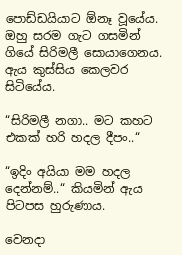පොඩ්ඩයියාට ඕනෑ වූයේය. ඔහු සරම ගැට ගසමින් ගියේ සිරිමලී සොයාගෙනය. ඇය කුස්සිය කෙලවර සිටියේය.

“සිරිමලී නගා.. මට කහට එකක් හරි හදල දීපං..“

“ඉදිං අයියා මම හදල දෙන්නම්..“ කියමින් ඇය පිටපස හුරුණාය.

වෙනදා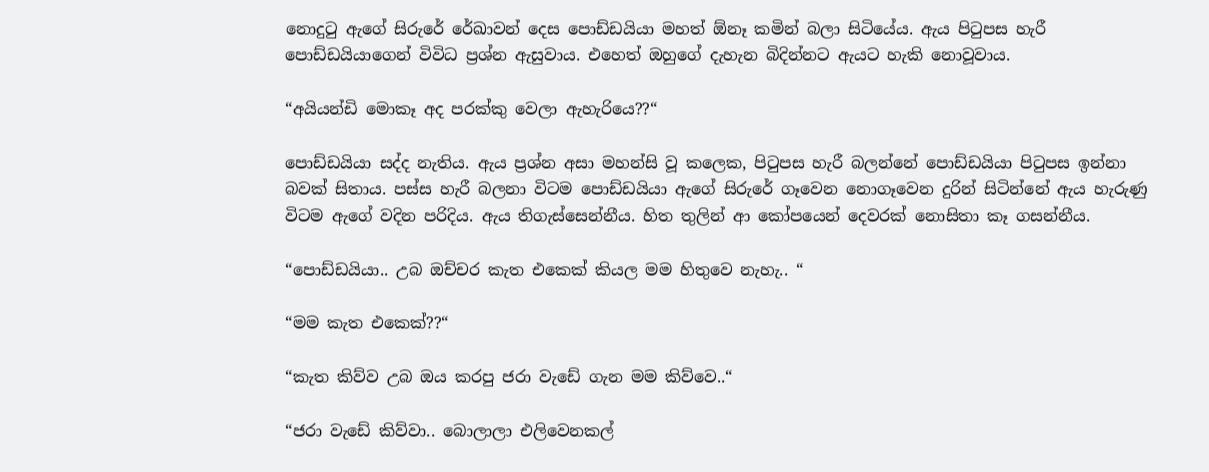නොදුටු ඇගේ සිරුරේ රේඛාවන් දෙස පොඩ්ඩයියා මහත් ඕනෑ කමින් බලා සිටියේය. ඇය පිටුපස හැරී පොඩ්ඩයියාගෙන් විවිධ ප්‍රශ්න ඇසුවාය. එහෙත් ඔහුගේ දැහැන බිදින්නට ඇයට හැකි නොවූවාය.

“අයියන්ඩි මොකෑ අද පරක්කු වෙලා ඇහැරියෙ??“

පොඩ්ඩයියා සද්ද නැතිය. ඇය ප්‍රශ්න අසා මහන්සි වූ කලෙක, පිටුපස හැරී බලන්නේ පොඩ්ඩයියා පිටුපස ඉන්නා බවක් සිතාය. පස්ස හැරී බලනා විටම පොඩ්ඩයියා ඇගේ සිරුරේ ගෑවෙන නොගෑවෙන දුරින් සිටින්නේ ඇය හැරුණු විටම ඇගේ වදින පරිදිය. ඇය තිගැස්සෙන්නීය. හිත තුලින් ආ කෝපයෙන් දෙවරක් නොසිතා කෑ ගසන්නීය.

“පොඩ්ඩයියා.. උබ ඔච්චර කැත එකෙක් කියල මම හිතුවෙ නැහැ.. “

“මම කැත එකෙක්??“

“කැත කිව්ව උබ ඔය කරපු ජරා වැඩේ ගැන මම කිව්වෙ..“

“ජරා වැඩේ කිව්වා.. බොලාලා එලිවෙනකල්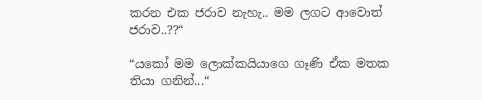කරන එක ජරාව නැහැ.. මම ලගට ආවොත් ජරාව..??“

“යකෝ මම ලොක්කයියාගෙ ගෑණි ඒක මතක තියා ගනින්...“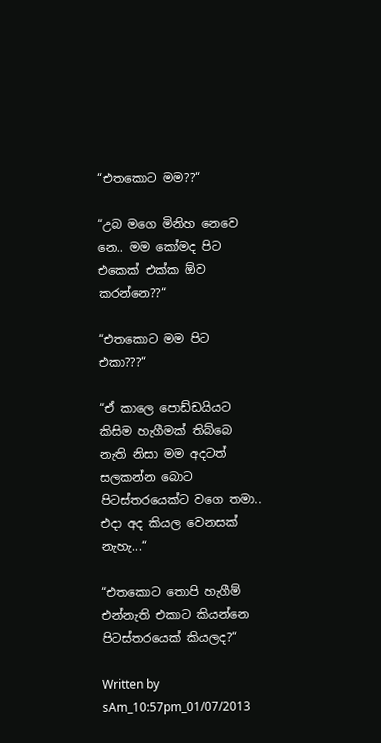“එතකොට මම??“

“උබ මගෙ මිනිහ නෙවෙ නෙ.. මම කෝමද පිට එකෙක් එක්ක ඕව කරන්නෙ??“

“එතකොට මම පිට එකා???“

“ඒ කාලෙ පොඩ්ඩයියට කිසිම හැගීමක් තිබ්බෙ නැති නිසා මම අදටත් සලකන්න බොට පිටස්තරයෙක්ට වගෙ තමා.. එදා අද කියල වෙනසක් නැහැ...“

“එතකොට තොපි හැගීම් එන්නැති එකාට කියන්නෙ පිටස්තරයෙක් කියලද?“

Written by sAm_10:57pm_01/07/2013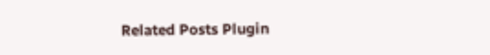Related Posts Plugin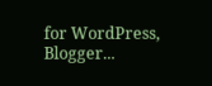for WordPress, Blogger...